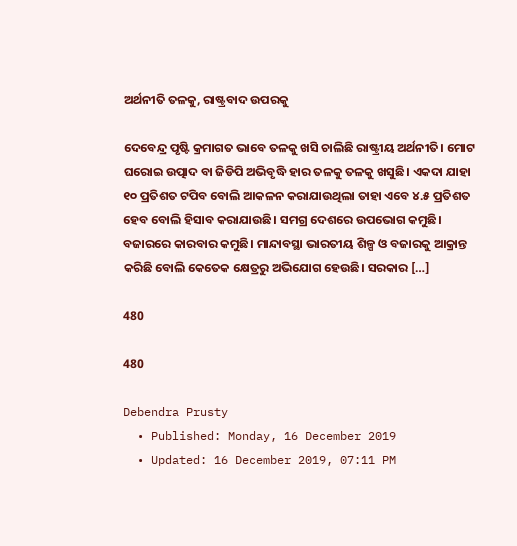ଅର୍ଥନୀତି ତଳକୁ, ରାଷ୍ଟ୍ରବାଦ ଉପରକୁ

ଦେବେନ୍ଦ୍ର ପୃଷ୍ଟି କ୍ରମାଗତ ଭାବେ ତଳକୁ ଖସି ଚାଲିଛି ରାଷ୍ଟ୍ରୀୟ ଅର୍ଥନୀତି। ମୋଟ ଘରୋଇ ଉତ୍ପାଦ ବା ଜିଡିପି ଅଭିବୃଦ୍ଧି ହାର ତଳକୁ ତଳକୁ ଖସୁଛି। ଏକଦା ଯାହା ୧୦ ପ୍ରତିଶତ ଟପିବ ବୋଲି ଆକଳନ କରାଯାଉଥିଲା ତାହା ଏବେ ୪.୫ ପ୍ରତିଶତ ହେବ ବୋଲି ହିସାବ କରାଯାଉଛି। ସମଗ୍ର ଦେଶରେ ଉପଭୋଗ କମୁଛି। ବଜାରରେ କାରବାର କମୁଛି। ମାନ୍ଦାବସ୍ଥା ଭାରତୀୟ ଶିଳ୍ପ ଓ ବଜାରକୁ ଆକ୍ରାନ୍ତ କରିଛି ବୋଲି କେତେକ କ୍ଷେତ୍ରରୁ ଅଭିଯୋଗ ହେଉଛି। ସରକାର […]

480

480

Debendra Prusty
  • Published: Monday, 16 December 2019
  • Updated: 16 December 2019, 07:11 PM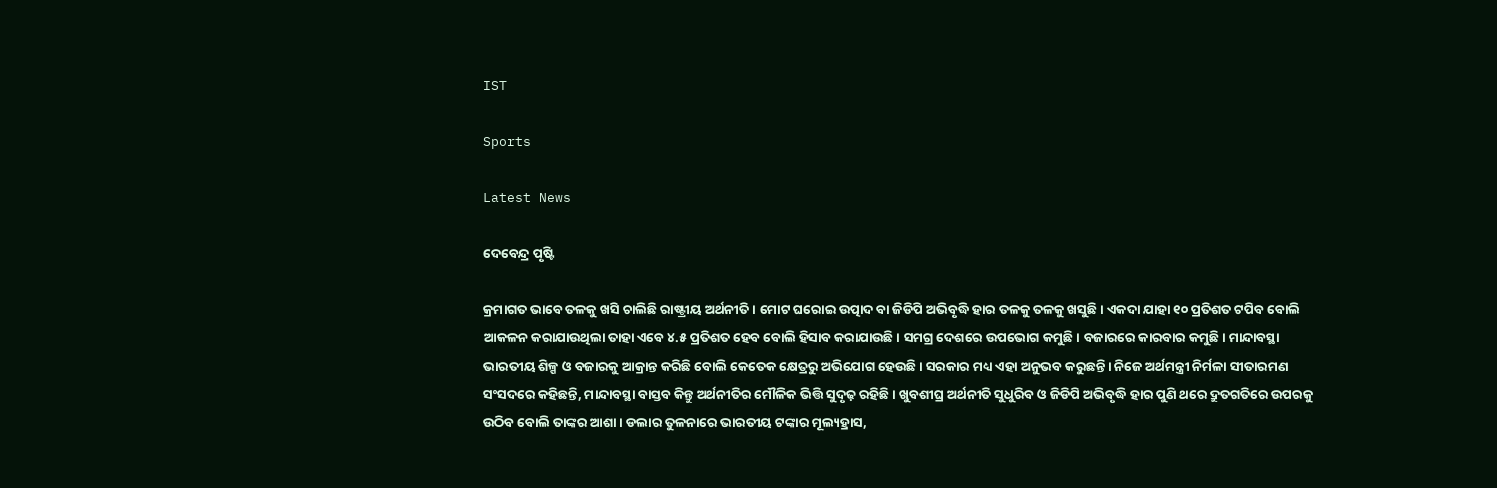IST

Sports

Latest News

ଦେବେନ୍ଦ୍ର ପୃଷ୍ଟି

କ୍ରମାଗତ ଭାବେ ତଳକୁ ଖସି ଚାଲିଛି ରାଷ୍ଟ୍ରୀୟ ଅର୍ଥନୀତି। ମୋଟ ଘରୋଇ ଉତ୍ପାଦ ବା ଜିଡିପି ଅଭିବୃଦ୍ଧି ହାର ତଳକୁ ତଳକୁ ଖସୁଛି। ଏକଦା ଯାହା ୧୦ ପ୍ରତିଶତ ଟପିବ ବୋଲି ଆକଳନ କରାଯାଉଥିଲା ତାହା ଏବେ ୪.୫ ପ୍ରତିଶତ ହେବ ବୋଲି ହିସାବ କରାଯାଉଛି। ସମଗ୍ର ଦେଶରେ ଉପଭୋଗ କମୁଛି। ବଜାରରେ କାରବାର କମୁଛି। ମାନ୍ଦାବସ୍ଥା ଭାରତୀୟ ଶିଳ୍ପ ଓ ବଜାରକୁ ଆକ୍ରାନ୍ତ କରିଛି ବୋଲି କେତେକ କ୍ଷେତ୍ରରୁ ଅଭିଯୋଗ ହେଉଛି। ସରକାର ମଧ୍ୟ ଏହା ଅନୁଭବ କରୁଛନ୍ତି। ନିଜେ ଅର୍ଥମନ୍ତ୍ରୀ ନିର୍ମଳା ସୀତାରମଣ ସଂସଦରେ କହିଛନ୍ତି, ମାନ୍ଦାବସ୍ଥା ବାସ୍ତବ କିନ୍ତୁ ଅର୍ଥନୀତିର ମୌଳିକ ଭିତ୍ତି ସୁଦୃଢ଼ ରହିଛି। ଖୁବଶୀଘ୍ର ଅର୍ଥନୀତି ସୁଧୁରିବ ଓ ଜିଡିପି ଅଭିବୃଦ୍ଧି ହାର ପୁଣି ଥରେ ଦ୍ରୁତଗତିରେ ଉପରକୁ ଉଠିବ ବୋଲି ତାଙ୍କର ଆଶା। ଡଲାର ତୁଳନାରେ ଭାରତୀୟ ଟଙ୍କାର ମୂଲ୍ୟହ୍ରାସ,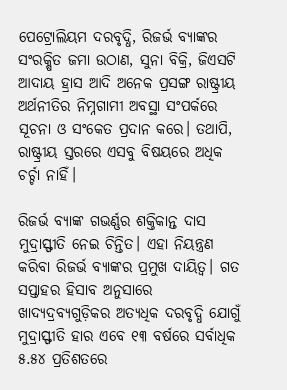ପେଟ୍ରୋଲିୟମ ଦରବୃଦ୍ଧି, ରିଜର୍ଭ ବ୍ୟାଙ୍କର ସଂରକ୍ଷିତ ଜମା ଉଠାଣ, ସୁନା ବିକ୍ରି, ଜିଏସଟି ଆଦାୟ ହ୍ରାସ ଆଦି ଅନେକ ପ୍ରସଙ୍ଗ ରାଷ୍ଟ୍ରୀୟ ଅର୍ଥନୀତିର ନିମ୍ନଗାମୀ ଅବସ୍ଥା ସଂପର୍କରେ ସୂଚନା ଓ ସଂକେତ ପ୍ରଦାନ କରେ। ତଥାପି, ରାଷ୍ଟ୍ରୀୟ ସ୍ତରରେ ଏସବୁ ବିଷୟରେ ଅଧିକ ଚର୍ଚ୍ଚା ନାହିଁ।

ରିଜର୍ଭ ବ୍ୟାଙ୍କ ଗଭର୍ଣ୍ଣର ଶକ୍ତିକାନ୍ତ ଦାସ ମୁଦ୍ରାସ୍ଫୀତି ନେଇ ଚିନ୍ତିତ। ଏହା ନିୟନ୍ତ୍ରଣ କରିବା ରିଜର୍ଭ ବ୍ୟାଙ୍କର ପ୍ରମୁଖ ଦାୟିତ୍ୱ। ଗତ ସପ୍ତାହର ହିସାବ ଅନୁସାରେ ଖାଦ୍ୟଦ୍ରବ୍ୟଗୁଡ଼ିକର ଅତ୍ୟଧିକ ଦରବୃଦ୍ଧି ଯୋଗୁଁ ମୁଦ୍ରାସ୍ଫୀତି ହାର ଏବେ ୧୩ ବର୍ଷରେ ସର୍ବାଧିକ ୫.୫୪ ପ୍ରତିଶତରେ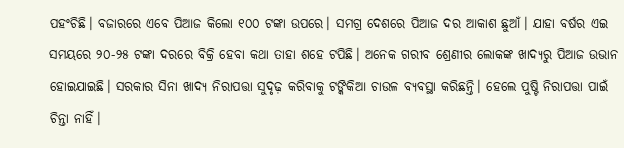ପହଂଚିଛି। ବଜାରରେ ଏବେ ପିଆଜ କିଲୋ ୧୦୦ ଟଙ୍କା ଉପରେ। ସମଗ୍ର ଦେଶରେ ପିଆଜ ଦର ଆକାଶ ଛୁଆଁ। ଯାହା ବର୍ଷର ଏଇ ସମୟରେ ୨୦-୨୫ ଟଙ୍କା ଦରରେ ବିକ୍ରି ହେବା କଥା ତାହା ଶହେ ଟପିଛି। ଅନେକ ଗରୀବ ଶ୍ରେଣୀର ଲୋକଙ୍କ ଖାଦ୍ୟରୁ ପିଆଜ ଉଭାନ ହୋଇଯାଇଛି। ସରକାର ସିନା ଖାଦ୍ୟ ନିରାପତ୍ତା ସୁଦୃଢ଼ କରିବାକୁ ଟଙ୍କିକିଆ ଚାଉଳ ବ୍ୟବସ୍ଥା କରିଛନ୍ତି। ହେଲେ ପୁଷ୍ଟି ନିରାପତ୍ତା ପାଇଁ ଚିନ୍ତା ନାହିଁ।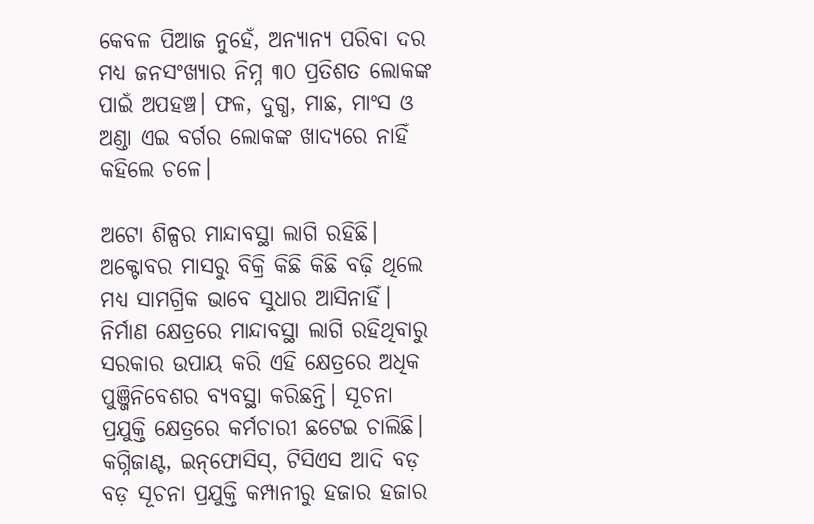କେବଳ ପିଆଜ ନୁହେଁ, ଅନ୍ୟାନ୍ୟ ପରିବା ଦର ମଧ୍ୟ ଜନସଂଖ୍ୟାର ନିମ୍ନ ୩୦ ପ୍ରତିଶତ ଲୋକଙ୍କ ପାଇଁ ଅପହଞ୍ଚ। ଫଳ, ଦୁଗ୍ଧ, ମାଛ, ମାଂସ ଓ ଅଣ୍ଡା ଏଇ ବର୍ଗର ଲୋକଙ୍କ ଖାଦ୍ୟରେ ନାହିଁ କହିଲେ ଚଳେ।

ଅଟୋ ଶିଳ୍ପର ମାନ୍ଦାବସ୍ଥା ଲାଗି ରହିଛି। ଅକ୍ଟୋବର ମାସରୁ ବିକ୍ରି କିଛି କିଛି ବଢ଼ି ଥିଲେ ମଧ୍ୟ ସାମଗ୍ରିକ ଭାବେ ସୁଧାର ଆସିନାହିଁ। ନିର୍ମାଣ କ୍ଷେତ୍ରରେ ମାନ୍ଦାବସ୍ଥା ଲାଗି ରହିଥିବାରୁ ସରକାର ଉପାୟ କରି ଏହି କ୍ଷେତ୍ରରେ ଅଧିକ ପୁଞ୍ଜିନିବେଶର ବ୍ୟବସ୍ଥା କରିଛନ୍ତି। ସୂଚନା ପ୍ରଯୁକ୍ତି କ୍ଷେତ୍ରରେ କର୍ମଚାରୀ ଛଟେଇ ଚାଲିଛି। କଗ୍ନିଜାଣ୍ଟ, ଇନ୍‌ଫୋସିସ୍‌, ଟିସିଏସ ଆଦି ବଡ଼ ବଡ଼ ସୂଚନା ପ୍ରଯୁକ୍ତି କମ୍ପାନୀରୁ ହଜାର ହଜାର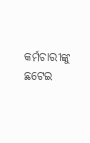କର୍ମଚାରୀଙ୍କୁ ଛଟେଇ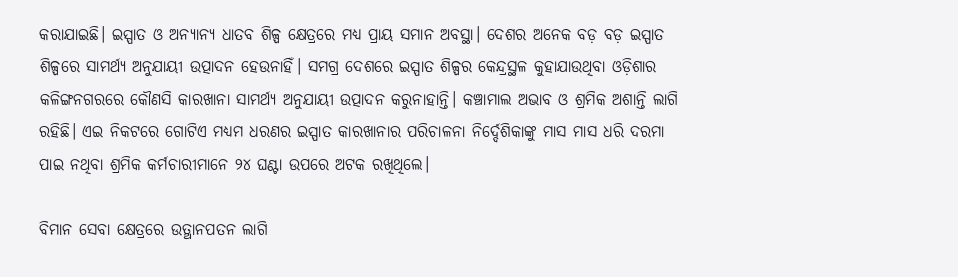କରାଯାଇଛି। ଇସ୍ପାତ ଓ ଅନ୍ୟାନ୍ୟ ଧାତବ ଶିଳ୍ପ କ୍ଷେତ୍ରରେ ମଧ୍ୟ ପ୍ରାୟ ସମାନ ଅବସ୍ଥା। ଦେଶର ଅନେକ ବଡ଼ ବଡ଼ ଇସ୍ପାତ ଶିଳ୍ପରେ ସାମର୍ଥ୍ୟ ଅନୁଯାୟୀ ଉତ୍ପାଦନ ହେଉନାହିଁ। ସମଗ୍ର ଦେଶରେ ଇସ୍ପାତ ଶିଳ୍ପର କେନ୍ଦ୍ରସ୍ଥଳ କୁହାଯାଉଥିବା ଓଡ଼ିଶାର କଳିଙ୍ଗନଗରରେ କୌଣସି କାରଖାନା ସାମର୍ଥ୍ୟ ଅନୁଯାୟୀ ଉତ୍ପାଦନ କରୁନାହାନ୍ତି। କଞ୍ଚାମାଲ ଅଭାବ ଓ ଶ୍ରମିକ ଅଶାନ୍ତି ଲାଗି ରହିଛି। ଏଇ ନିକଟରେ ଗୋଟିଏ ମଧ୍ୟମ ଧରଣର ଇସ୍ପାତ କାରଖାନାର ପରିଚାଳନା ନିର୍ଦ୍ଦେଶିକାଙ୍କୁ ମାସ ମାସ ଧରି ଦରମା ପାଇ ନଥିବା ଶ୍ରମିକ କର୍ମଚାରୀମାନେ ୨୪ ଘଣ୍ଟା ଉପରେ ଅଟକ ରଖିଥିଲେ।

ବିମାନ ସେବା କ୍ଷେତ୍ରରେ ଉତ୍ଥାନପତନ ଲାଗି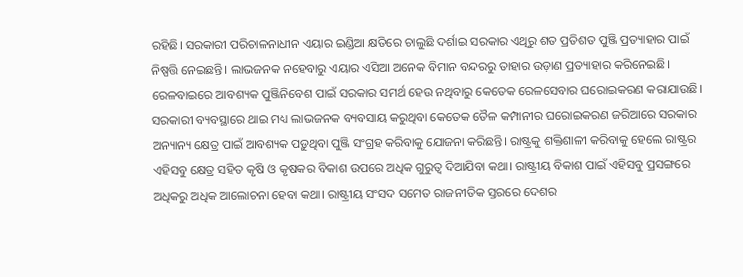ରହିଛି। ସରକାରୀ ପରିଚାଳନାଧୀନ ଏୟାର ଇଣ୍ଡିଆ କ୍ଷତିରେ ଚାଲୁଛି ଦର୍ଶାଇ ସରକାର ଏଥିରୁ ଶତ ପ୍ରତିଶତ ପୁଞ୍ଜି ପ୍ରତ୍ୟାହାର ପାଇଁ ନିଷ୍ପତ୍ତି ନେଇଛନ୍ତି। ଲାଭଜନକ ନହେବାରୁ ଏୟାର ଏସିଆ ଅନେକ ବିମାନ ବନ୍ଦରରୁ ତାହାର ଉଡ଼ାଣ ପ୍ରତ୍ୟାହାର କରିନେଇଛି। ରେଳବାଇରେ ଆବଶ୍ୟକ ପୁଞ୍ଜିନିବେଶ ପାଇଁ ସରକାର ସମର୍ଥ ହେଉ ନଥିବାରୁ କେତେକ ରେଳସେବାର ଘରୋଇକରଣ କରାଯାଉଛି। ସରକାରୀ ବ୍ୟବସ୍ଥାରେ ଥାଇ ମଧ୍ୟ ଲାଭଜନକ ବ୍ୟବସାୟ କରୁଥିବା କେତେକ ତୈଳ କମ୍ପାନୀର ଘରୋଇକରଣ ଜରିଆରେ ସରକାର ଅନ୍ୟାନ୍ୟ କ୍ଷେତ୍ର ପାଇଁ ଆବଶ୍ୟକ ପଡ଼ୁଥିବା ପୁଞ୍ଜି ସଂଗ୍ରହ କରିବାକୁ ଯୋଜନା କରିଛନ୍ତି। ରାଷ୍ଟ୍ରକୁ ଶକ୍ତିଶାଳୀ କରିବାକୁ ହେଲେ ରାଷ୍ଟ୍ରର ଏହିସବୁ କ୍ଷେତ୍ର ସହିତ କୃଷି ଓ କୃଷକର ବିକାଶ ଉପରେ ଅଧିକ ଗୁରୁତ୍ୱ ଦିଆଯିବା କଥା। ରାଷ୍ଟ୍ରୀୟ ବିକାଶ ପାଇଁ ଏହିସବୁ ପ୍ରସଙ୍ଗରେ ଅଧିକରୁ ଅଧିକ ଆଲୋଚନା ହେବା କଥା। ରାଷ୍ଟ୍ରୀୟ ସଂସଦ ସମେତ ରାଜନୀତିକ ସ୍ତରରେ ଦେଶର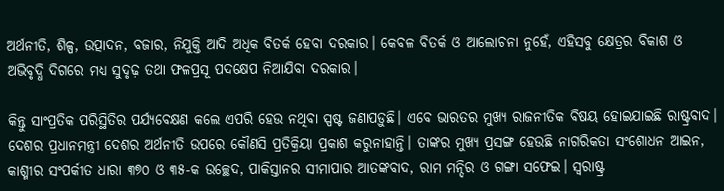ଅର୍ଥନୀତି, ଶିଳ୍ପ, ଉତ୍ପାଦନ, ବଜାର, ନିଯୁକ୍ତି ଆଦି ଅଧିକ ବିତର୍କ ହେବା ଦରକାର। କେବଳ ବିତର୍କ ଓ ଆଲୋଚନା ନୁହେଁ, ଏହିସବୁ କ୍ଷେତ୍ରର ବିକାଶ ଓ ଅଭିବୃଦ୍ଧି ଦିଗରେ ମଧ୍ୟ ସୁଦୃଢ଼ ତଥା ଫଳପ୍ରସୂ ପଦକ୍ଷେପ ନିଆଯିବା ଦରକାର।

କିନ୍ତୁ ସାଂପ୍ରତିକ ପରିସ୍ଥିତିର ପର୍ଯ୍ୟବେକ୍ଷଣ କଲେ ଏପରି ହେଉ ନଥିବା ସ୍ପଷ୍ଟ ଜଣାପଡ଼ୁଛି। ଏବେ ଭାରତର ମୁଖ୍ୟ ରାଜନୀତିକ ବିଷୟ ହୋଇଯାଇଛି ରାଷ୍ଟ୍ରବାଦ। ଦେଶର ପ୍ରଧାନମନ୍ତ୍ରୀ ଦେଶର ଅର୍ଥନୀତି ଉପରେ କୌଣସି ପ୍ରତିକ୍ରିୟା ପ୍ରକାଶ କରୁନାହାନ୍ତି। ତାଙ୍କର ମୁଖ୍ୟ ପ୍ରସଙ୍ଗ ହେଉଛି ନାଗରିକତା ସଂଶୋଧନ ଆଇନ, କାଶ୍ମୀର ସଂପର୍କୀତ ଧାରା ୩୭୦ ଓ ୩୫-କ ଉଚ୍ଛେଦ, ପାକିସ୍ତାନର ସୀମାପାର ଆତଙ୍କବାଦ, ରାମ ମନ୍ଦିର ଓ ଗଙ୍ଗା ସଫେଇ। ସ୍ୱରାଷ୍ଟ୍ର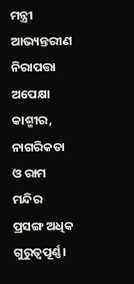ମନ୍ତ୍ରୀ ଆଭ୍ୟନ୍ତରୀଣ ନିରାପତ୍ତା ଅପେକ୍ଷା କାଶ୍ମୀର, ନାଗରିକତା ଓ ରାମ ମନ୍ଦିର ପ୍ରସଙ୍ଗ ଅଧିକ ଗୁରୁତ୍ୱପୂର୍ଣ୍ଣ।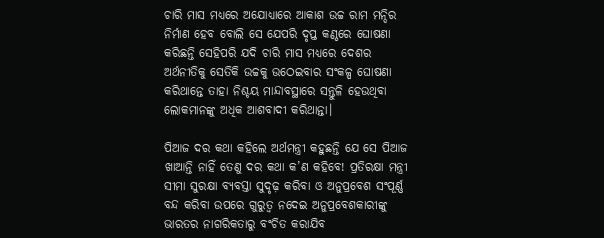ଚାରି ମାସ ମଧ୍ୟରେ ଅଯୋଧ୍ୟାରେ ଆକାଶ ଉଚ୍ଚ ରାମ ମନ୍ଦିର ନିର୍ମାଣ ହେବ ବୋଲି ସେ ଯେପରି ଦୃପ୍ତ କଣ୍ଠରେ ଘୋଷଣା କରିଛନ୍ତି ସେହିପରି ଯଦି ଚାରି ମାସ ମଧ୍ୟରେ ଦେଶର ଅର୍ଥନୀତିକୁ ସେତିକି ଉଚ୍ଚକୁ ଉଠେଇବାର ସଂକଳ୍ପ ଘୋଷଣା କରିଥାନ୍ତେ ତାହା ନିଶ୍ଚୟ ମାନ୍ଦାବସ୍ଥାରେ ସନ୍ତୁଳି ହେଉଥିବା ଲୋକମାନଙ୍କୁ ଅଧିକ ଆଶବାଦୀ କରିଥାନ୍ତା।

ପିଆଜ ଦର କଥା କହିଲେ ଅର୍ଥମନ୍ତ୍ରୀ କହୁଛନ୍ତି ଯେ ସେ ପିଆଜ ଖାଆନ୍ତି ନାହିଁ ତେଣୁ ଦର କଥା କ’ଣ କହିବେ! ପ୍ରତିରକ୍ଷା ମନ୍ତ୍ରୀ ସୀମା ସୁରକ୍ଷା ବ୍ୟବସ୍ତା ସୁଦୃଢ଼ କରିବା ଓ ଅନୁପ୍ରବେଶ ସଂପୂର୍ଣ୍ଣ ବନ୍ଦ କରିବା ଉପରେ ଗୁରୁତ୍ୱ ନଦେଇ ଅନୁପ୍ରବେଶକାରୀଙ୍କୁ ଭାରତର ନାଗରିକତାରୁ ବଂଚିତ କରାଯିବ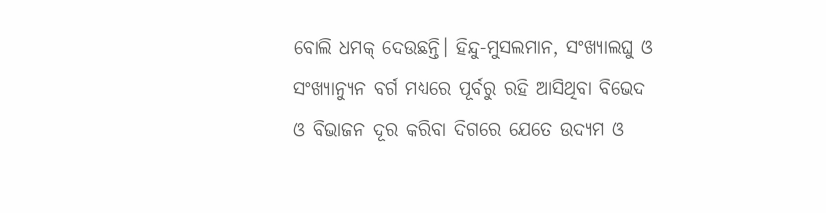ବୋଲି ଧମକ୍‌ ଦେଉଛନ୍ତି। ହିନ୍ଦୁ-ମୁସଲମାନ, ସଂଖ୍ୟାଲଘୁ ଓ ସଂଖ୍ୟାନ୍ୟୁନ ବର୍ଗ ମଧ୍ୟରେ ପୂର୍ବରୁ ରହି ଆସିଥିବା ବିଭେଦ ଓ ବିଭାଜନ ଦୂର କରିବା ଦିଗରେ ଯେତେ ଉଦ୍ୟମ ଓ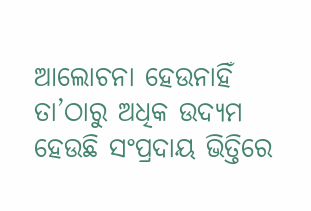ଆଲୋଚନା ହେଉନାହିଁ ତା’ଠାରୁ ଅଧିକ ଉଦ୍ୟମ ହେଉଛି ସଂପ୍ରଦାୟ ଭିତ୍ତିରେ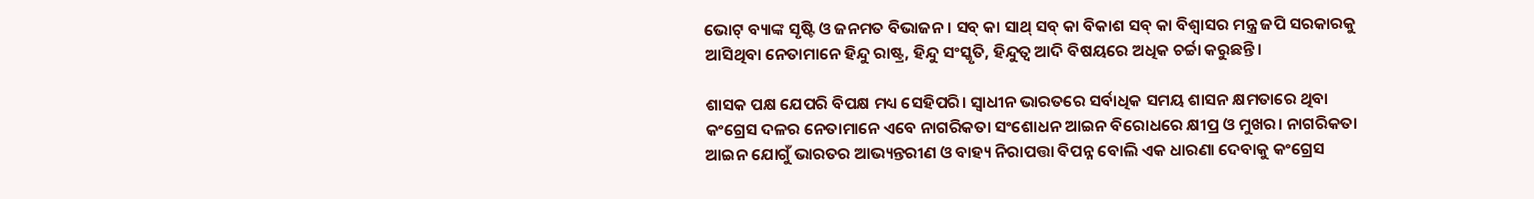ଭୋଟ୍‌ ବ୍ୟାଙ୍କ ସୃଷ୍ଟି ଓ ଜନମତ ବିଭାଜନ। ସବ୍‌ କା ସାଥ୍‌ ସବ୍‌ କା ବିକାଶ ସବ୍‌ କା ବିଶ୍ୱାସର ମନ୍ତ୍ର ଜପି ସରକାରକୁ ଆସିଥିବା ନେତାମାନେ ହିନ୍ଦୁ ରାଷ୍ଟ୍ର, ହିନ୍ଦୁ ସଂସ୍କୃତି, ହିନ୍ଦୁତ୍ୱ ଆଦି ବିଷୟରେ ଅଧିକ ଚର୍ଚ୍ଚା କରୁଛନ୍ତି।

ଶାସକ ପକ୍ଷ ଯେପରି ବିପକ୍ଷ ମଧ୍ୟ ସେହିପରି। ସ୍ୱାଧୀନ ଭାରତରେ ସର୍ବାଧିକ ସମୟ ଶାସନ କ୍ଷମତାରେ ଥିବା କଂଗ୍ରେସ ଦଳର ନେତାମାନେ ଏବେ ନାଗରିକତା ସଂଶୋଧନ ଆଇନ ବିରୋଧରେ କ୍ଷୀପ୍ର ଓ ମୁଖର। ନାଗରିକତା ଆଇନ ଯୋଗୁଁ ଭାରତର ଆଭ୍ୟନ୍ତରୀଣ ଓ ବାହ୍ୟ ନିରାପତ୍ତା ବିପନ୍ନ ବୋଲି ଏକ ଧାରଣା ଦେବାକୁ କଂଗ୍ରେସ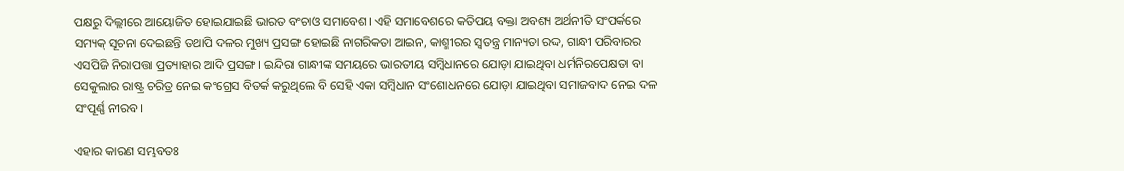ପକ୍ଷରୁ ଦିଲ୍ଲୀରେ ଆୟୋଜିତ ହୋଇଯାଇଛି ଭାରତ ବଂଚାଓ ସମାବେଶ। ଏହି ସମାବେଶରେ କତିପୟ ବକ୍ତା ଅବଶ୍ୟ ଅର୍ଥନୀତି ସଂପର୍କରେ ସମ୍ୟକ୍‌ ସୂଚନା ଦେଇଛନ୍ତି ତଥାପି ଦଳର ମୁଖ୍ୟ ପ୍ରସଙ୍ଗ ହୋଇଛି ନାଗରିକତା ଆଇନ, କାଶ୍ମୀରର ସ୍ୱତନ୍ତ୍ର ମାନ୍ୟତା ରଦ୍ଦ, ଗାନ୍ଧୀ ପରିବାରର ଏସପିଜି ନିରାପତ୍ତା ପ୍ରତ୍ୟାହାର ଆଦି ପ୍ରସଙ୍ଗ। ଇନ୍ଦିରା ଗାନ୍ଧୀଙ୍କ ସମୟରେ ଭାରତୀୟ ସମ୍ବିଧାନରେ ଯୋଡ଼ା ଯାଇଥିବା ଧର୍ମନିରପେକ୍ଷତା ବା ସେକୁଲାର ରାଷ୍ଟ୍ର ଚରିତ୍ର ନେଇ କଂଗ୍ରେସ ବିତର୍କ କରୁଥିଲେ ବି ସେହି ଏକା ସମ୍ବିଧାନ ସଂଶୋଧନରେ ଯୋଡ଼ା ଯାଇଥିବା ସମାଜବାଦ ନେଇ ଦଳ ସଂପୂର୍ଣ୍ଣ ନୀରବ।

ଏହାର କାରଣ ସମ୍ଭବତଃ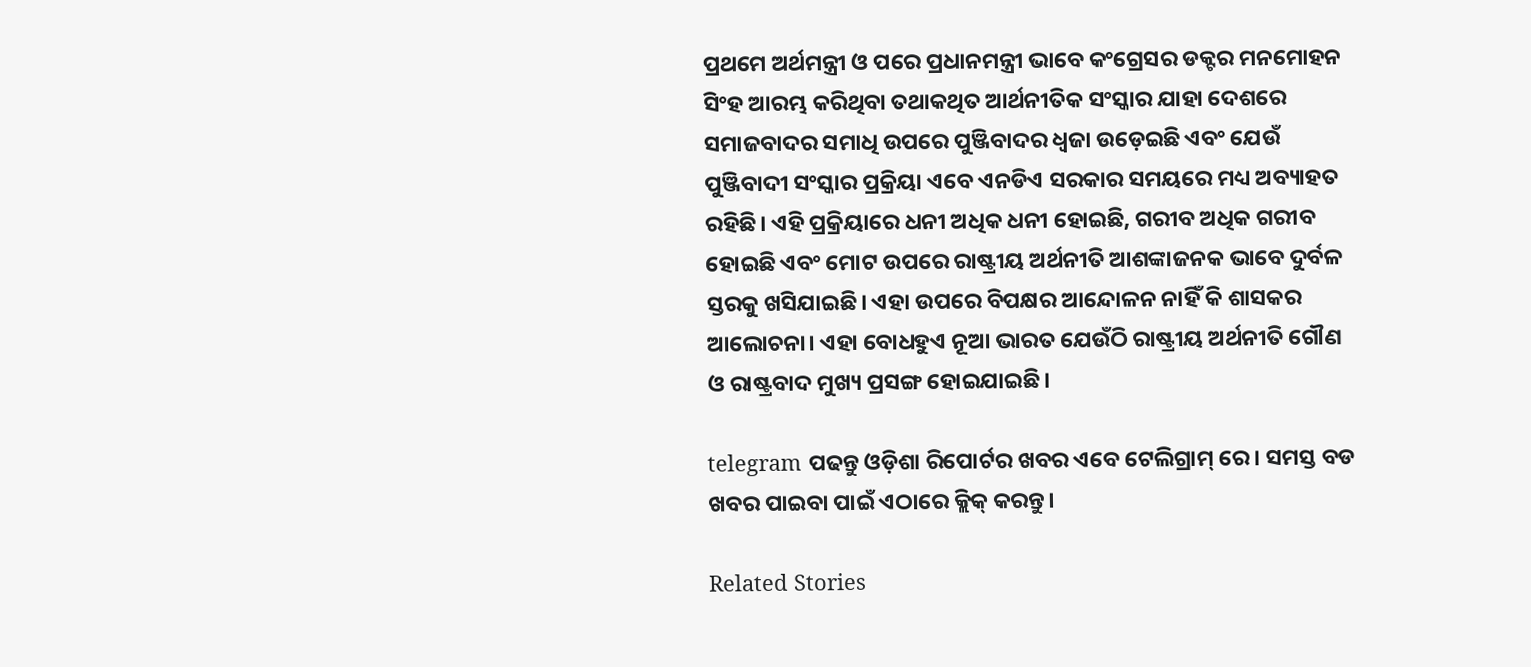ପ୍ରଥମେ ଅର୍ଥମନ୍ତ୍ରୀ ଓ ପରେ ପ୍ରଧାନମନ୍ତ୍ରୀ ଭାବେ କଂଗ୍ରେସର ଡକ୍ଟର ମନମୋହନ ସିଂହ ଆରମ୍ଭ କରିଥିବା ତଥାକଥିତ ଆର୍ଥନୀତିକ ସଂସ୍କାର ଯାହା ଦେଶରେ ସମାଜବାଦର ସମାଧି ଉପରେ ପୁଞ୍ଜିବାଦର ଧ୍ୱଜା ଉଡ଼େଇଛି ଏବଂ ଯେଉଁ ପୁଞ୍ଜିବାଦୀ ସଂସ୍କାର ପ୍ରକ୍ରିୟା ଏବେ ଏନଡିଏ ସରକାର ସମୟରେ ମଧ୍ୟ ଅବ୍ୟାହତ ରହିଛି। ଏହି ପ୍ରକ୍ରିୟାରେ ଧନୀ ଅଧିକ ଧନୀ ହୋଇଛି, ଗରୀବ ଅଧିକ ଗରୀବ ହୋଇଛି ଏବଂ ମୋଟ ଉପରେ ରାଷ୍ଟ୍ରୀୟ ଅର୍ଥନୀତି ଆଶଙ୍କାଜନକ ଭାବେ ଦୁର୍ବଳ ସ୍ତରକୁ ଖସିଯାଇଛି। ଏହା ଉପରେ ବିପକ୍ଷର ଆନ୍ଦୋଳନ ନାହିଁ କି ଶାସକର ଆଲୋଚନା। ଏହା ବୋଧହୁଏ ନୂଆ ଭାରତ ଯେଉଁଠି ରାଷ୍ଟ୍ରୀୟ ଅର୍ଥନୀତି ଗୌଣ ଓ ରାଷ୍ଟ୍ରବାଦ ମୁଖ୍ୟ ପ୍ରସଙ୍ଗ ହୋଇଯାଇଛି।

telegram ପଢନ୍ତୁ ଓଡ଼ିଶା ରିପୋର୍ଟର ଖବର ଏବେ ଟେଲିଗ୍ରାମ୍ ରେ। ସମସ୍ତ ବଡ ଖବର ପାଇବା ପାଇଁ ଏଠାରେ କ୍ଲିକ୍ କରନ୍ତୁ।

Related Stories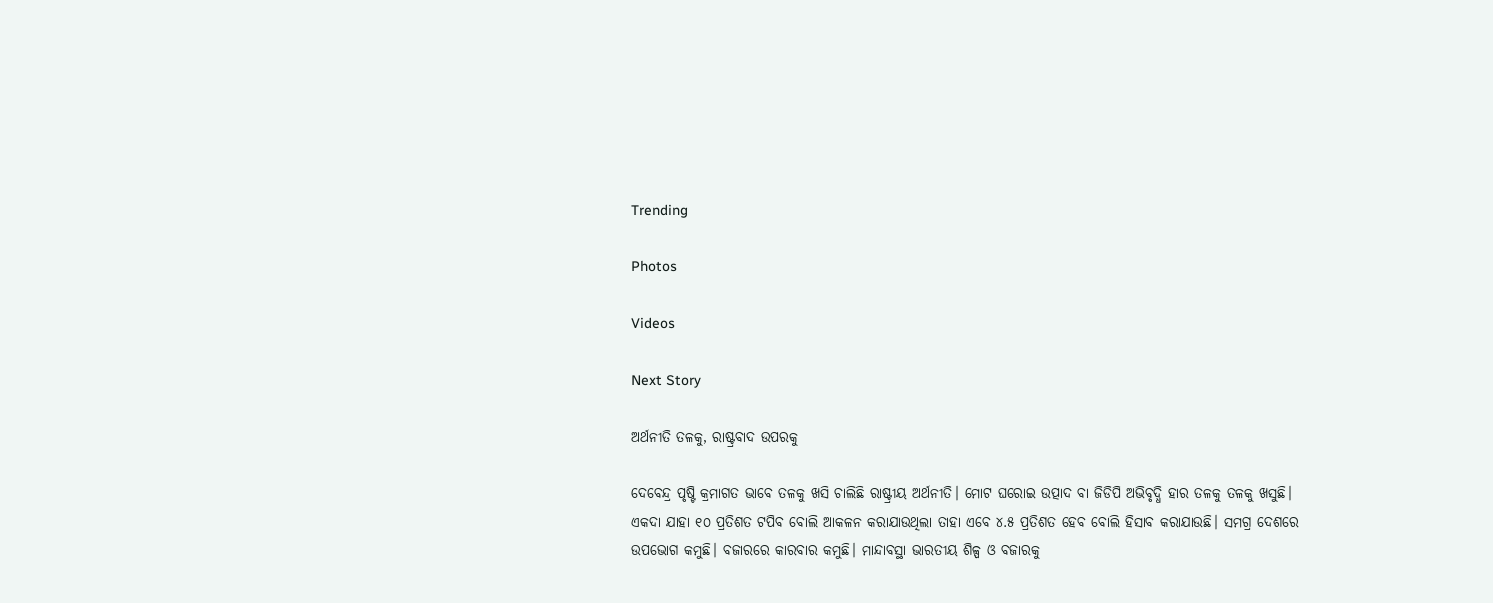Trending

Photos

Videos

Next Story

ଅର୍ଥନୀତି ତଳକୁ, ରାଷ୍ଟ୍ରବାଦ ଉପରକୁ

ଦେବେନ୍ଦ୍ର ପୃଷ୍ଟି କ୍ରମାଗତ ଭାବେ ତଳକୁ ଖସି ଚାଲିଛି ରାଷ୍ଟ୍ରୀୟ ଅର୍ଥନୀତି। ମୋଟ ଘରୋଇ ଉତ୍ପାଦ ବା ଜିଡିପି ଅଭିବୃଦ୍ଧି ହାର ତଳକୁ ତଳକୁ ଖସୁଛି। ଏକଦା ଯାହା ୧୦ ପ୍ରତିଶତ ଟପିବ ବୋଲି ଆକଳନ କରାଯାଉଥିଲା ତାହା ଏବେ ୪.୫ ପ୍ରତିଶତ ହେବ ବୋଲି ହିସାବ କରାଯାଉଛି। ସମଗ୍ର ଦେଶରେ ଉପଭୋଗ କମୁଛି। ବଜାରରେ କାରବାର କମୁଛି। ମାନ୍ଦାବସ୍ଥା ଭାରତୀୟ ଶିଳ୍ପ ଓ ବଜାରକୁ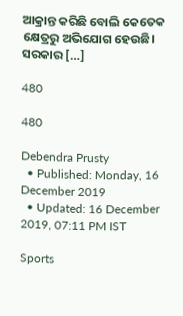ଆକ୍ରାନ୍ତ କରିଛି ବୋଲି କେତେକ କ୍ଷେତ୍ରରୁ ଅଭିଯୋଗ ହେଉଛି। ସରକାର […]

480

480

Debendra Prusty
  • Published: Monday, 16 December 2019
  • Updated: 16 December 2019, 07:11 PM IST

Sports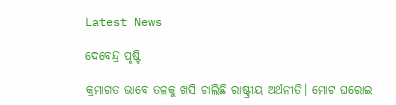Latest News

ଦେବେନ୍ଦ୍ର ପୃଷ୍ଟି

କ୍ରମାଗତ ଭାବେ ତଳକୁ ଖସି ଚାଲିଛି ରାଷ୍ଟ୍ରୀୟ ଅର୍ଥନୀତି। ମୋଟ ଘରୋଇ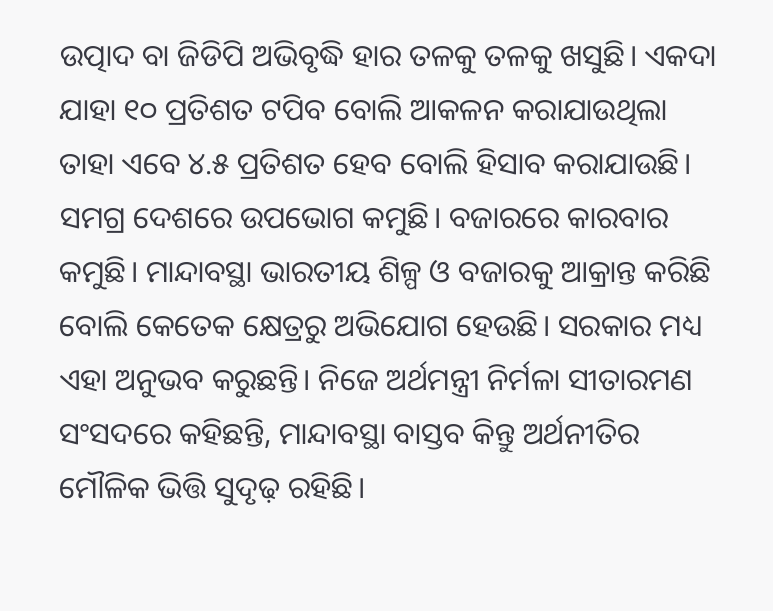ଉତ୍ପାଦ ବା ଜିଡିପି ଅଭିବୃଦ୍ଧି ହାର ତଳକୁ ତଳକୁ ଖସୁଛି। ଏକଦା ଯାହା ୧୦ ପ୍ରତିଶତ ଟପିବ ବୋଲି ଆକଳନ କରାଯାଉଥିଲା ତାହା ଏବେ ୪.୫ ପ୍ରତିଶତ ହେବ ବୋଲି ହିସାବ କରାଯାଉଛି। ସମଗ୍ର ଦେଶରେ ଉପଭୋଗ କମୁଛି। ବଜାରରେ କାରବାର କମୁଛି। ମାନ୍ଦାବସ୍ଥା ଭାରତୀୟ ଶିଳ୍ପ ଓ ବଜାରକୁ ଆକ୍ରାନ୍ତ କରିଛି ବୋଲି କେତେକ କ୍ଷେତ୍ରରୁ ଅଭିଯୋଗ ହେଉଛି। ସରକାର ମଧ୍ୟ ଏହା ଅନୁଭବ କରୁଛନ୍ତି। ନିଜେ ଅର୍ଥମନ୍ତ୍ରୀ ନିର୍ମଳା ସୀତାରମଣ ସଂସଦରେ କହିଛନ୍ତି, ମାନ୍ଦାବସ୍ଥା ବାସ୍ତବ କିନ୍ତୁ ଅର୍ଥନୀତିର ମୌଳିକ ଭିତ୍ତି ସୁଦୃଢ଼ ରହିଛି।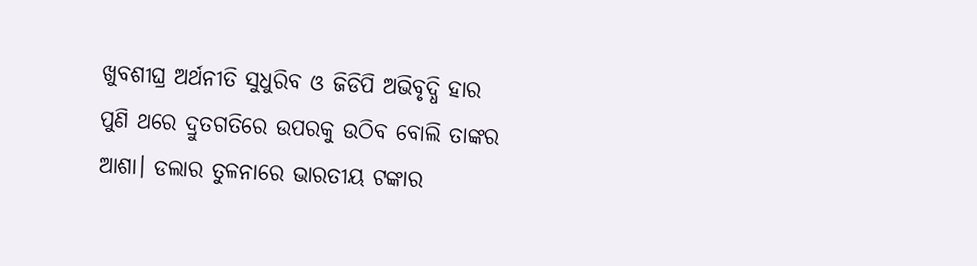ଖୁବଶୀଘ୍ର ଅର୍ଥନୀତି ସୁଧୁରିବ ଓ ଜିଡିପି ଅଭିବୃଦ୍ଧି ହାର ପୁଣି ଥରେ ଦ୍ରୁତଗତିରେ ଉପରକୁ ଉଠିବ ବୋଲି ତାଙ୍କର ଆଶା। ଡଲାର ତୁଳନାରେ ଭାରତୀୟ ଟଙ୍କାର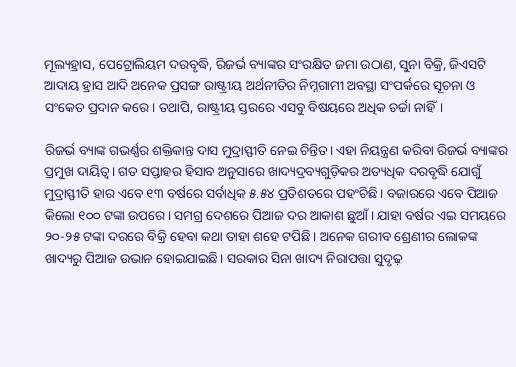ମୂଲ୍ୟହ୍ରାସ, ପେଟ୍ରୋଲିୟମ ଦରବୃଦ୍ଧି, ରିଜର୍ଭ ବ୍ୟାଙ୍କର ସଂରକ୍ଷିତ ଜମା ଉଠାଣ, ସୁନା ବିକ୍ରି, ଜିଏସଟି ଆଦାୟ ହ୍ରାସ ଆଦି ଅନେକ ପ୍ରସଙ୍ଗ ରାଷ୍ଟ୍ରୀୟ ଅର୍ଥନୀତିର ନିମ୍ନଗାମୀ ଅବସ୍ଥା ସଂପର୍କରେ ସୂଚନା ଓ ସଂକେତ ପ୍ରଦାନ କରେ। ତଥାପି, ରାଷ୍ଟ୍ରୀୟ ସ୍ତରରେ ଏସବୁ ବିଷୟରେ ଅଧିକ ଚର୍ଚ୍ଚା ନାହିଁ।

ରିଜର୍ଭ ବ୍ୟାଙ୍କ ଗଭର୍ଣ୍ଣର ଶକ୍ତିକାନ୍ତ ଦାସ ମୁଦ୍ରାସ୍ଫୀତି ନେଇ ଚିନ୍ତିତ। ଏହା ନିୟନ୍ତ୍ରଣ କରିବା ରିଜର୍ଭ ବ୍ୟାଙ୍କର ପ୍ରମୁଖ ଦାୟିତ୍ୱ। ଗତ ସପ୍ତାହର ହିସାବ ଅନୁସାରେ ଖାଦ୍ୟଦ୍ରବ୍ୟଗୁଡ଼ିକର ଅତ୍ୟଧିକ ଦରବୃଦ୍ଧି ଯୋଗୁଁ ମୁଦ୍ରାସ୍ଫୀତି ହାର ଏବେ ୧୩ ବର୍ଷରେ ସର୍ବାଧିକ ୫.୫୪ ପ୍ରତିଶତରେ ପହଂଚିଛି। ବଜାରରେ ଏବେ ପିଆଜ କିଲୋ ୧୦୦ ଟଙ୍କା ଉପରେ। ସମଗ୍ର ଦେଶରେ ପିଆଜ ଦର ଆକାଶ ଛୁଆଁ। ଯାହା ବର୍ଷର ଏଇ ସମୟରେ ୨୦-୨୫ ଟଙ୍କା ଦରରେ ବିକ୍ରି ହେବା କଥା ତାହା ଶହେ ଟପିଛି। ଅନେକ ଗରୀବ ଶ୍ରେଣୀର ଲୋକଙ୍କ ଖାଦ୍ୟରୁ ପିଆଜ ଉଭାନ ହୋଇଯାଇଛି। ସରକାର ସିନା ଖାଦ୍ୟ ନିରାପତ୍ତା ସୁଦୃଢ଼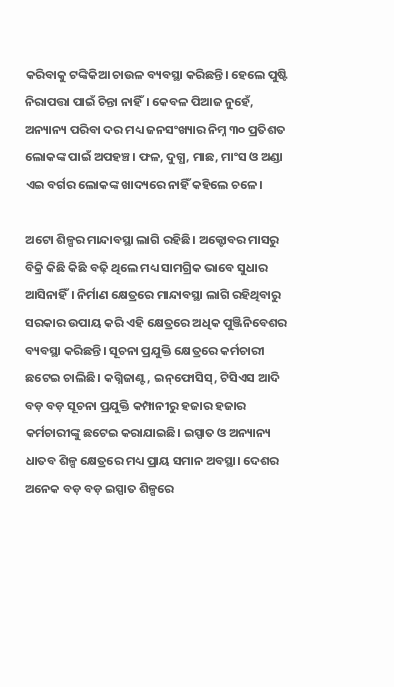କରିବାକୁ ଟଙ୍କିକିଆ ଚାଉଳ ବ୍ୟବସ୍ଥା କରିଛନ୍ତି। ହେଲେ ପୁଷ୍ଟି ନିରାପତ୍ତା ପାଇଁ ଚିନ୍ତା ନାହିଁ। କେବଳ ପିଆଜ ନୁହେଁ, ଅନ୍ୟାନ୍ୟ ପରିବା ଦର ମଧ୍ୟ ଜନସଂଖ୍ୟାର ନିମ୍ନ ୩୦ ପ୍ରତିଶତ ଲୋକଙ୍କ ପାଇଁ ଅପହଞ୍ଚ। ଫଳ, ଦୁଗ୍ଧ, ମାଛ, ମାଂସ ଓ ଅଣ୍ଡା ଏଇ ବର୍ଗର ଲୋକଙ୍କ ଖାଦ୍ୟରେ ନାହିଁ କହିଲେ ଚଳେ।

ଅଟୋ ଶିଳ୍ପର ମାନ୍ଦାବସ୍ଥା ଲାଗି ରହିଛି। ଅକ୍ଟୋବର ମାସରୁ ବିକ୍ରି କିଛି କିଛି ବଢ଼ି ଥିଲେ ମଧ୍ୟ ସାମଗ୍ରିକ ଭାବେ ସୁଧାର ଆସିନାହିଁ। ନିର୍ମାଣ କ୍ଷେତ୍ରରେ ମାନ୍ଦାବସ୍ଥା ଲାଗି ରହିଥିବାରୁ ସରକାର ଉପାୟ କରି ଏହି କ୍ଷେତ୍ରରେ ଅଧିକ ପୁଞ୍ଜିନିବେଶର ବ୍ୟବସ୍ଥା କରିଛନ୍ତି। ସୂଚନା ପ୍ରଯୁକ୍ତି କ୍ଷେତ୍ରରେ କର୍ମଚାରୀ ଛଟେଇ ଚାଲିଛି। କଗ୍ନିଜାଣ୍ଟ, ଇନ୍‌ଫୋସିସ୍‌, ଟିସିଏସ ଆଦି ବଡ଼ ବଡ଼ ସୂଚନା ପ୍ରଯୁକ୍ତି କମ୍ପାନୀରୁ ହଜାର ହଜାର କର୍ମଚାରୀଙ୍କୁ ଛଟେଇ କରାଯାଇଛି। ଇସ୍ପାତ ଓ ଅନ୍ୟାନ୍ୟ ଧାତବ ଶିଳ୍ପ କ୍ଷେତ୍ରରେ ମଧ୍ୟ ପ୍ରାୟ ସମାନ ଅବସ୍ଥା। ଦେଶର ଅନେକ ବଡ଼ ବଡ଼ ଇସ୍ପାତ ଶିଳ୍ପରେ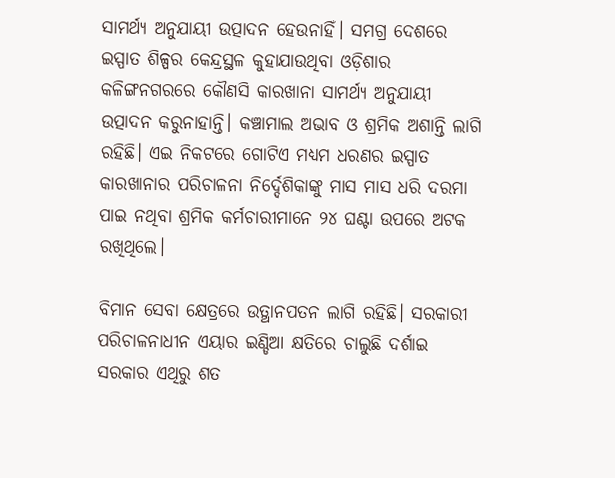ସାମର୍ଥ୍ୟ ଅନୁଯାୟୀ ଉତ୍ପାଦନ ହେଉନାହିଁ। ସମଗ୍ର ଦେଶରେ ଇସ୍ପାତ ଶିଳ୍ପର କେନ୍ଦ୍ରସ୍ଥଳ କୁହାଯାଉଥିବା ଓଡ଼ିଶାର କଳିଙ୍ଗନଗରରେ କୌଣସି କାରଖାନା ସାମର୍ଥ୍ୟ ଅନୁଯାୟୀ ଉତ୍ପାଦନ କରୁନାହାନ୍ତି। କଞ୍ଚାମାଲ ଅଭାବ ଓ ଶ୍ରମିକ ଅଶାନ୍ତି ଲାଗି ରହିଛି। ଏଇ ନିକଟରେ ଗୋଟିଏ ମଧ୍ୟମ ଧରଣର ଇସ୍ପାତ କାରଖାନାର ପରିଚାଳନା ନିର୍ଦ୍ଦେଶିକାଙ୍କୁ ମାସ ମାସ ଧରି ଦରମା ପାଇ ନଥିବା ଶ୍ରମିକ କର୍ମଚାରୀମାନେ ୨୪ ଘଣ୍ଟା ଉପରେ ଅଟକ ରଖିଥିଲେ।

ବିମାନ ସେବା କ୍ଷେତ୍ରରେ ଉତ୍ଥାନପତନ ଲାଗି ରହିଛି। ସରକାରୀ ପରିଚାଳନାଧୀନ ଏୟାର ଇଣ୍ଡିଆ କ୍ଷତିରେ ଚାଲୁଛି ଦର୍ଶାଇ ସରକାର ଏଥିରୁ ଶତ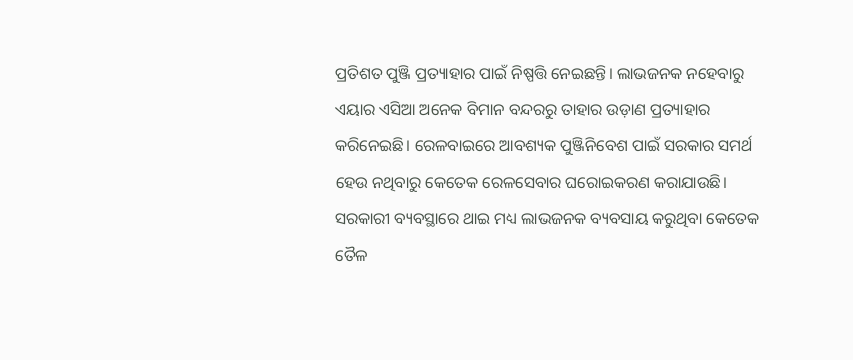ପ୍ରତିଶତ ପୁଞ୍ଜି ପ୍ରତ୍ୟାହାର ପାଇଁ ନିଷ୍ପତ୍ତି ନେଇଛନ୍ତି। ଲାଭଜନକ ନହେବାରୁ ଏୟାର ଏସିଆ ଅନେକ ବିମାନ ବନ୍ଦରରୁ ତାହାର ଉଡ଼ାଣ ପ୍ରତ୍ୟାହାର କରିନେଇଛି। ରେଳବାଇରେ ଆବଶ୍ୟକ ପୁଞ୍ଜିନିବେଶ ପାଇଁ ସରକାର ସମର୍ଥ ହେଉ ନଥିବାରୁ କେତେକ ରେଳସେବାର ଘରୋଇକରଣ କରାଯାଉଛି। ସରକାରୀ ବ୍ୟବସ୍ଥାରେ ଥାଇ ମଧ୍ୟ ଲାଭଜନକ ବ୍ୟବସାୟ କରୁଥିବା କେତେକ ତୈଳ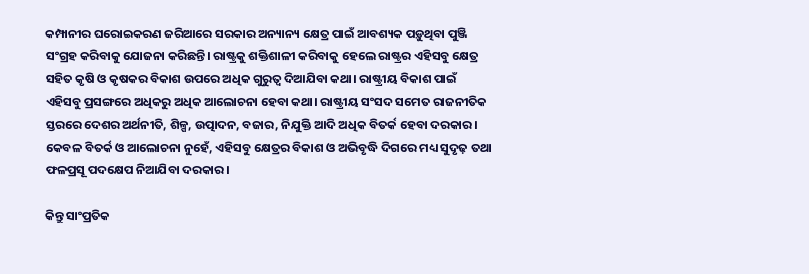କମ୍ପାନୀର ଘରୋଇକରଣ ଜରିଆରେ ସରକାର ଅନ୍ୟାନ୍ୟ କ୍ଷେତ୍ର ପାଇଁ ଆବଶ୍ୟକ ପଡ଼ୁଥିବା ପୁଞ୍ଜି ସଂଗ୍ରହ କରିବାକୁ ଯୋଜନା କରିଛନ୍ତି। ରାଷ୍ଟ୍ରକୁ ଶକ୍ତିଶାଳୀ କରିବାକୁ ହେଲେ ରାଷ୍ଟ୍ରର ଏହିସବୁ କ୍ଷେତ୍ର ସହିତ କୃଷି ଓ କୃଷକର ବିକାଶ ଉପରେ ଅଧିକ ଗୁରୁତ୍ୱ ଦିଆଯିବା କଥା। ରାଷ୍ଟ୍ରୀୟ ବିକାଶ ପାଇଁ ଏହିସବୁ ପ୍ରସଙ୍ଗରେ ଅଧିକରୁ ଅଧିକ ଆଲୋଚନା ହେବା କଥା। ରାଷ୍ଟ୍ରୀୟ ସଂସଦ ସମେତ ରାଜନୀତିକ ସ୍ତରରେ ଦେଶର ଅର୍ଥନୀତି, ଶିଳ୍ପ, ଉତ୍ପାଦନ, ବଜାର, ନିଯୁକ୍ତି ଆଦି ଅଧିକ ବିତର୍କ ହେବା ଦରକାର। କେବଳ ବିତର୍କ ଓ ଆଲୋଚନା ନୁହେଁ, ଏହିସବୁ କ୍ଷେତ୍ରର ବିକାଶ ଓ ଅଭିବୃଦ୍ଧି ଦିଗରେ ମଧ୍ୟ ସୁଦୃଢ଼ ତଥା ଫଳପ୍ରସୂ ପଦକ୍ଷେପ ନିଆଯିବା ଦରକାର।

କିନ୍ତୁ ସାଂପ୍ରତିକ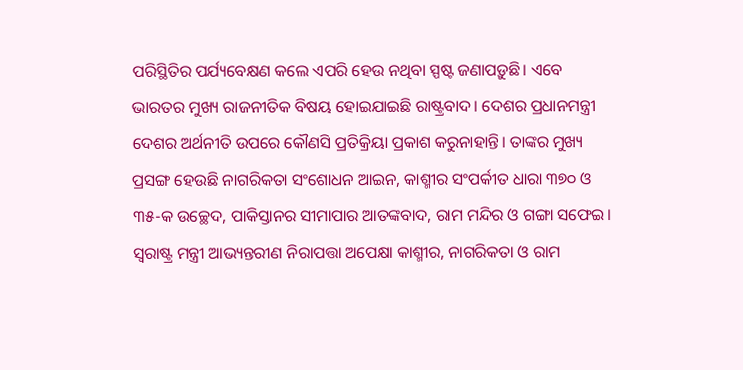ପରିସ୍ଥିତିର ପର୍ଯ୍ୟବେକ୍ଷଣ କଲେ ଏପରି ହେଉ ନଥିବା ସ୍ପଷ୍ଟ ଜଣାପଡ଼ୁଛି। ଏବେ ଭାରତର ମୁଖ୍ୟ ରାଜନୀତିକ ବିଷୟ ହୋଇଯାଇଛି ରାଷ୍ଟ୍ରବାଦ। ଦେଶର ପ୍ରଧାନମନ୍ତ୍ରୀ ଦେଶର ଅର୍ଥନୀତି ଉପରେ କୌଣସି ପ୍ରତିକ୍ରିୟା ପ୍ରକାଶ କରୁନାହାନ୍ତି। ତାଙ୍କର ମୁଖ୍ୟ ପ୍ରସଙ୍ଗ ହେଉଛି ନାଗରିକତା ସଂଶୋଧନ ଆଇନ, କାଶ୍ମୀର ସଂପର୍କୀତ ଧାରା ୩୭୦ ଓ ୩୫-କ ଉଚ୍ଛେଦ, ପାକିସ୍ତାନର ସୀମାପାର ଆତଙ୍କବାଦ, ରାମ ମନ୍ଦିର ଓ ଗଙ୍ଗା ସଫେଇ। ସ୍ୱରାଷ୍ଟ୍ର ମନ୍ତ୍ରୀ ଆଭ୍ୟନ୍ତରୀଣ ନିରାପତ୍ତା ଅପେକ୍ଷା କାଶ୍ମୀର, ନାଗରିକତା ଓ ରାମ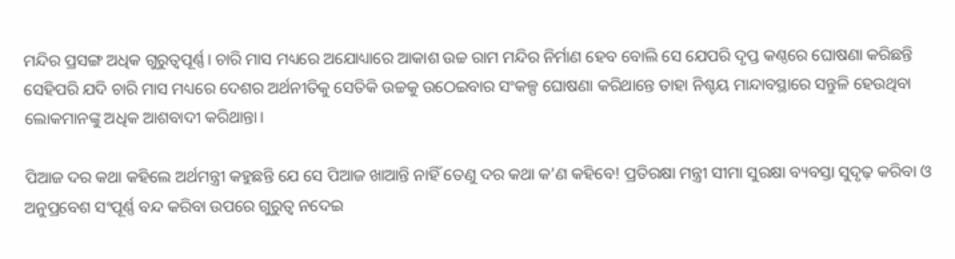ମନ୍ଦିର ପ୍ରସଙ୍ଗ ଅଧିକ ଗୁରୁତ୍ୱପୂର୍ଣ୍ଣ। ଚାରି ମାସ ମଧ୍ୟରେ ଅଯୋଧ୍ୟାରେ ଆକାଶ ଉଚ୍ଚ ରାମ ମନ୍ଦିର ନିର୍ମାଣ ହେବ ବୋଲି ସେ ଯେପରି ଦୃପ୍ତ କଣ୍ଠରେ ଘୋଷଣା କରିଛନ୍ତି ସେହିପରି ଯଦି ଚାରି ମାସ ମଧ୍ୟରେ ଦେଶର ଅର୍ଥନୀତିକୁ ସେତିକି ଉଚ୍ଚକୁ ଉଠେଇବାର ସଂକଳ୍ପ ଘୋଷଣା କରିଥାନ୍ତେ ତାହା ନିଶ୍ଚୟ ମାନ୍ଦାବସ୍ଥାରେ ସନ୍ତୁଳି ହେଉଥିବା ଲୋକମାନଙ୍କୁ ଅଧିକ ଆଶବାଦୀ କରିଥାନ୍ତା।

ପିଆଜ ଦର କଥା କହିଲେ ଅର୍ଥମନ୍ତ୍ରୀ କହୁଛନ୍ତି ଯେ ସେ ପିଆଜ ଖାଆନ୍ତି ନାହିଁ ତେଣୁ ଦର କଥା କ’ଣ କହିବେ! ପ୍ରତିରକ୍ଷା ମନ୍ତ୍ରୀ ସୀମା ସୁରକ୍ଷା ବ୍ୟବସ୍ତା ସୁଦୃଢ଼ କରିବା ଓ ଅନୁପ୍ରବେଶ ସଂପୂର୍ଣ୍ଣ ବନ୍ଦ କରିବା ଉପରେ ଗୁରୁତ୍ୱ ନଦେଇ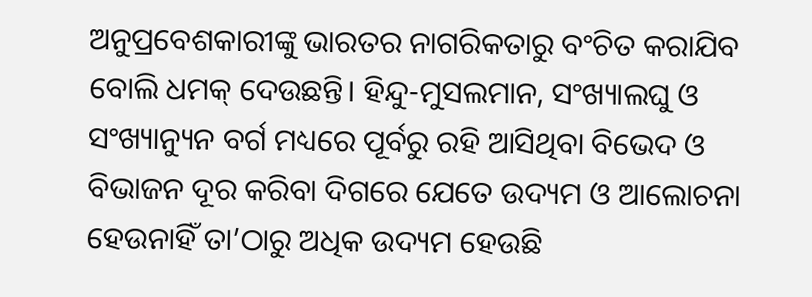ଅନୁପ୍ରବେଶକାରୀଙ୍କୁ ଭାରତର ନାଗରିକତାରୁ ବଂଚିତ କରାଯିବ ବୋଲି ଧମକ୍‌ ଦେଉଛନ୍ତି। ହିନ୍ଦୁ-ମୁସଲମାନ, ସଂଖ୍ୟାଲଘୁ ଓ ସଂଖ୍ୟାନ୍ୟୁନ ବର୍ଗ ମଧ୍ୟରେ ପୂର୍ବରୁ ରହି ଆସିଥିବା ବିଭେଦ ଓ ବିଭାଜନ ଦୂର କରିବା ଦିଗରେ ଯେତେ ଉଦ୍ୟମ ଓ ଆଲୋଚନା ହେଉନାହିଁ ତା’ଠାରୁ ଅଧିକ ଉଦ୍ୟମ ହେଉଛି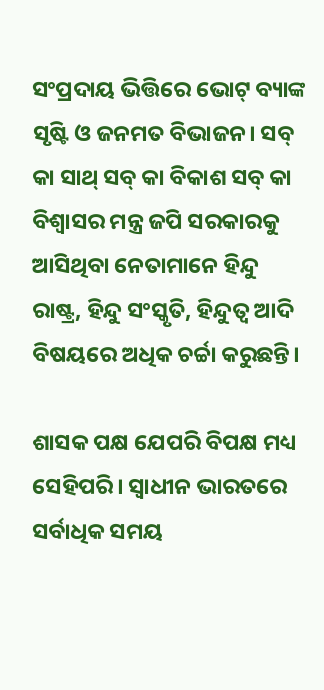ସଂପ୍ରଦାୟ ଭିତ୍ତିରେ ଭୋଟ୍‌ ବ୍ୟାଙ୍କ ସୃଷ୍ଟି ଓ ଜନମତ ବିଭାଜନ। ସବ୍‌ କା ସାଥ୍‌ ସବ୍‌ କା ବିକାଶ ସବ୍‌ କା ବିଶ୍ୱାସର ମନ୍ତ୍ର ଜପି ସରକାରକୁ ଆସିଥିବା ନେତାମାନେ ହିନ୍ଦୁ ରାଷ୍ଟ୍ର, ହିନ୍ଦୁ ସଂସ୍କୃତି, ହିନ୍ଦୁତ୍ୱ ଆଦି ବିଷୟରେ ଅଧିକ ଚର୍ଚ୍ଚା କରୁଛନ୍ତି।

ଶାସକ ପକ୍ଷ ଯେପରି ବିପକ୍ଷ ମଧ୍ୟ ସେହିପରି। ସ୍ୱାଧୀନ ଭାରତରେ ସର୍ବାଧିକ ସମୟ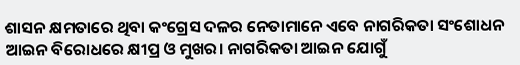ଶାସନ କ୍ଷମତାରେ ଥିବା କଂଗ୍ରେସ ଦଳର ନେତାମାନେ ଏବେ ନାଗରିକତା ସଂଶୋଧନ ଆଇନ ବିରୋଧରେ କ୍ଷୀପ୍ର ଓ ମୁଖର। ନାଗରିକତା ଆଇନ ଯୋଗୁଁ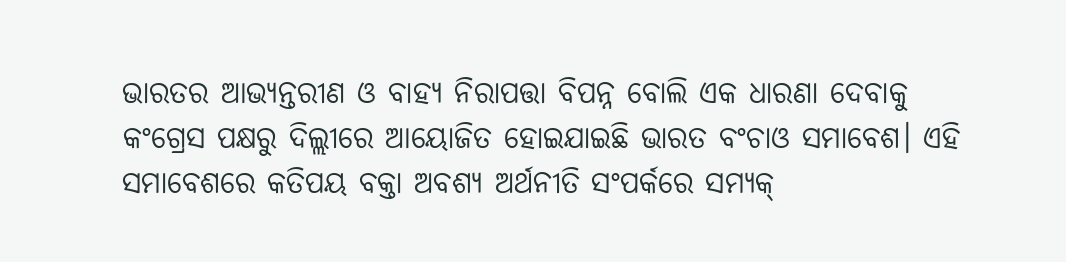ଭାରତର ଆଭ୍ୟନ୍ତରୀଣ ଓ ବାହ୍ୟ ନିରାପତ୍ତା ବିପନ୍ନ ବୋଲି ଏକ ଧାରଣା ଦେବାକୁ କଂଗ୍ରେସ ପକ୍ଷରୁ ଦିଲ୍ଲୀରେ ଆୟୋଜିତ ହୋଇଯାଇଛି ଭାରତ ବଂଚାଓ ସମାବେଶ। ଏହି ସମାବେଶରେ କତିପୟ ବକ୍ତା ଅବଶ୍ୟ ଅର୍ଥନୀତି ସଂପର୍କରେ ସମ୍ୟକ୍‌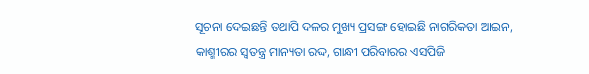ସୂଚନା ଦେଇଛନ୍ତି ତଥାପି ଦଳର ମୁଖ୍ୟ ପ୍ରସଙ୍ଗ ହୋଇଛି ନାଗରିକତା ଆଇନ, କାଶ୍ମୀରର ସ୍ୱତନ୍ତ୍ର ମାନ୍ୟତା ରଦ୍ଦ, ଗାନ୍ଧୀ ପରିବାରର ଏସପିଜି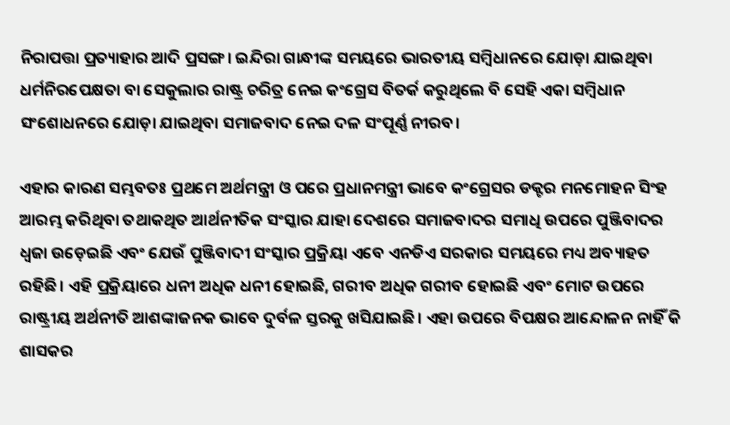ନିରାପତ୍ତା ପ୍ରତ୍ୟାହାର ଆଦି ପ୍ରସଙ୍ଗ। ଇନ୍ଦିରା ଗାନ୍ଧୀଙ୍କ ସମୟରେ ଭାରତୀୟ ସମ୍ବିଧାନରେ ଯୋଡ଼ା ଯାଇଥିବା ଧର୍ମନିରପେକ୍ଷତା ବା ସେକୁଲାର ରାଷ୍ଟ୍ର ଚରିତ୍ର ନେଇ କଂଗ୍ରେସ ବିତର୍କ କରୁଥିଲେ ବି ସେହି ଏକା ସମ୍ବିଧାନ ସଂଶୋଧନରେ ଯୋଡ଼ା ଯାଇଥିବା ସମାଜବାଦ ନେଇ ଦଳ ସଂପୂର୍ଣ୍ଣ ନୀରବ।

ଏହାର କାରଣ ସମ୍ଭବତଃ ପ୍ରଥମେ ଅର୍ଥମନ୍ତ୍ରୀ ଓ ପରେ ପ୍ରଧାନମନ୍ତ୍ରୀ ଭାବେ କଂଗ୍ରେସର ଡକ୍ଟର ମନମୋହନ ସିଂହ ଆରମ୍ଭ କରିଥିବା ତଥାକଥିତ ଆର୍ଥନୀତିକ ସଂସ୍କାର ଯାହା ଦେଶରେ ସମାଜବାଦର ସମାଧି ଉପରେ ପୁଞ୍ଜିବାଦର ଧ୍ୱଜା ଉଡ଼େଇଛି ଏବଂ ଯେଉଁ ପୁଞ୍ଜିବାଦୀ ସଂସ୍କାର ପ୍ରକ୍ରିୟା ଏବେ ଏନଡିଏ ସରକାର ସମୟରେ ମଧ୍ୟ ଅବ୍ୟାହତ ରହିଛି। ଏହି ପ୍ରକ୍ରିୟାରେ ଧନୀ ଅଧିକ ଧନୀ ହୋଇଛି, ଗରୀବ ଅଧିକ ଗରୀବ ହୋଇଛି ଏବଂ ମୋଟ ଉପରେ ରାଷ୍ଟ୍ରୀୟ ଅର୍ଥନୀତି ଆଶଙ୍କାଜନକ ଭାବେ ଦୁର୍ବଳ ସ୍ତରକୁ ଖସିଯାଇଛି। ଏହା ଉପରେ ବିପକ୍ଷର ଆନ୍ଦୋଳନ ନାହିଁ କି ଶାସକର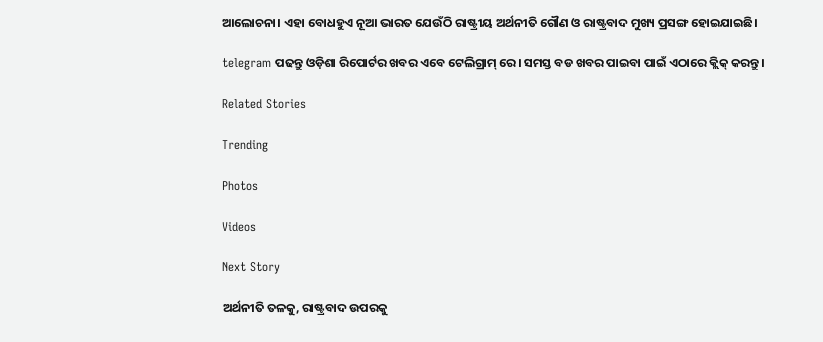ଆଲୋଚନା। ଏହା ବୋଧହୁଏ ନୂଆ ଭାରତ ଯେଉଁଠି ରାଷ୍ଟ୍ରୀୟ ଅର୍ଥନୀତି ଗୌଣ ଓ ରାଷ୍ଟ୍ରବାଦ ମୁଖ୍ୟ ପ୍ରସଙ୍ଗ ହୋଇଯାଇଛି।

telegram ପଢନ୍ତୁ ଓଡ଼ିଶା ରିପୋର୍ଟର ଖବର ଏବେ ଟେଲିଗ୍ରାମ୍ ରେ। ସମସ୍ତ ବଡ ଖବର ପାଇବା ପାଇଁ ଏଠାରେ କ୍ଲିକ୍ କରନ୍ତୁ।

Related Stories

Trending

Photos

Videos

Next Story

ଅର୍ଥନୀତି ତଳକୁ, ରାଷ୍ଟ୍ରବାଦ ଉପରକୁ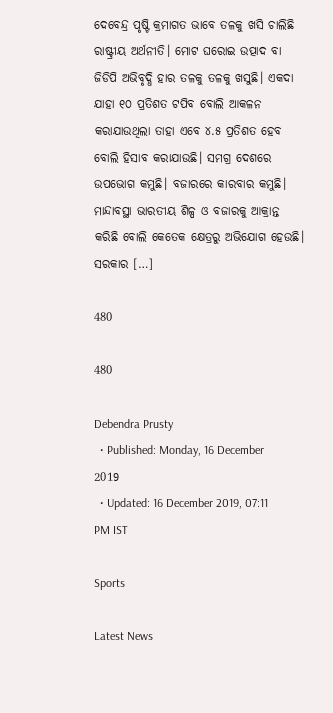ଦେବେନ୍ଦ୍ର ପୃଷ୍ଟି କ୍ରମାଗତ ଭାବେ ତଳକୁ ଖସି ଚାଲିଛି ରାଷ୍ଟ୍ରୀୟ ଅର୍ଥନୀତି। ମୋଟ ଘରୋଇ ଉତ୍ପାଦ ବା ଜିଡିପି ଅଭିବୃଦ୍ଧି ହାର ତଳକୁ ତଳକୁ ଖସୁଛି। ଏକଦା ଯାହା ୧୦ ପ୍ରତିଶତ ଟପିବ ବୋଲି ଆକଳନ କରାଯାଉଥିଲା ତାହା ଏବେ ୪.୫ ପ୍ରତିଶତ ହେବ ବୋଲି ହିସାବ କରାଯାଉଛି। ସମଗ୍ର ଦେଶରେ ଉପଭୋଗ କମୁଛି। ବଜାରରେ କାରବାର କମୁଛି। ମାନ୍ଦାବସ୍ଥା ଭାରତୀୟ ଶିଳ୍ପ ଓ ବଜାରକୁ ଆକ୍ରାନ୍ତ କରିଛି ବୋଲି କେତେକ କ୍ଷେତ୍ରରୁ ଅଭିଯୋଗ ହେଉଛି। ସରକାର […]

480

480

Debendra Prusty
  • Published: Monday, 16 December 2019
  • Updated: 16 December 2019, 07:11 PM IST

Sports

Latest News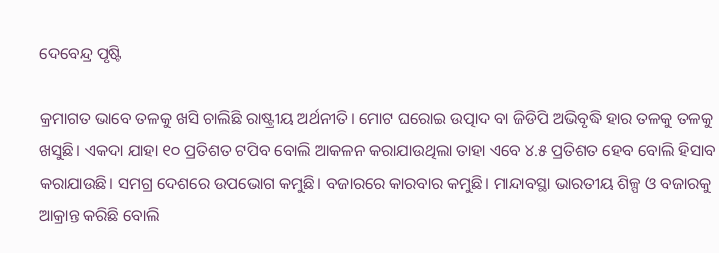ଦେବେନ୍ଦ୍ର ପୃଷ୍ଟି

କ୍ରମାଗତ ଭାବେ ତଳକୁ ଖସି ଚାଲିଛି ରାଷ୍ଟ୍ରୀୟ ଅର୍ଥନୀତି। ମୋଟ ଘରୋଇ ଉତ୍ପାଦ ବା ଜିଡିପି ଅଭିବୃଦ୍ଧି ହାର ତଳକୁ ତଳକୁ ଖସୁଛି। ଏକଦା ଯାହା ୧୦ ପ୍ରତିଶତ ଟପିବ ବୋଲି ଆକଳନ କରାଯାଉଥିଲା ତାହା ଏବେ ୪.୫ ପ୍ରତିଶତ ହେବ ବୋଲି ହିସାବ କରାଯାଉଛି। ସମଗ୍ର ଦେଶରେ ଉପଭୋଗ କମୁଛି। ବଜାରରେ କାରବାର କମୁଛି। ମାନ୍ଦାବସ୍ଥା ଭାରତୀୟ ଶିଳ୍ପ ଓ ବଜାରକୁ ଆକ୍ରାନ୍ତ କରିଛି ବୋଲି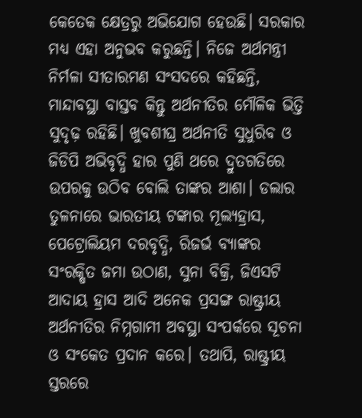କେତେକ କ୍ଷେତ୍ରରୁ ଅଭିଯୋଗ ହେଉଛି। ସରକାର ମଧ୍ୟ ଏହା ଅନୁଭବ କରୁଛନ୍ତି। ନିଜେ ଅର୍ଥମନ୍ତ୍ରୀ ନିର୍ମଳା ସୀତାରମଣ ସଂସଦରେ କହିଛନ୍ତି, ମାନ୍ଦାବସ୍ଥା ବାସ୍ତବ କିନ୍ତୁ ଅର୍ଥନୀତିର ମୌଳିକ ଭିତ୍ତି ସୁଦୃଢ଼ ରହିଛି। ଖୁବଶୀଘ୍ର ଅର୍ଥନୀତି ସୁଧୁରିବ ଓ ଜିଡିପି ଅଭିବୃଦ୍ଧି ହାର ପୁଣି ଥରେ ଦ୍ରୁତଗତିରେ ଉପରକୁ ଉଠିବ ବୋଲି ତାଙ୍କର ଆଶା। ଡଲାର ତୁଳନାରେ ଭାରତୀୟ ଟଙ୍କାର ମୂଲ୍ୟହ୍ରାସ, ପେଟ୍ରୋଲିୟମ ଦରବୃଦ୍ଧି, ରିଜର୍ଭ ବ୍ୟାଙ୍କର ସଂରକ୍ଷିତ ଜମା ଉଠାଣ, ସୁନା ବିକ୍ରି, ଜିଏସଟି ଆଦାୟ ହ୍ରାସ ଆଦି ଅନେକ ପ୍ରସଙ୍ଗ ରାଷ୍ଟ୍ରୀୟ ଅର୍ଥନୀତିର ନିମ୍ନଗାମୀ ଅବସ୍ଥା ସଂପର୍କରେ ସୂଚନା ଓ ସଂକେତ ପ୍ରଦାନ କରେ। ତଥାପି, ରାଷ୍ଟ୍ରୀୟ ସ୍ତରରେ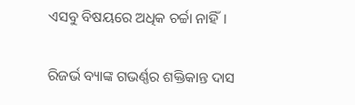ଏସବୁ ବିଷୟରେ ଅଧିକ ଚର୍ଚ୍ଚା ନାହିଁ।

ରିଜର୍ଭ ବ୍ୟାଙ୍କ ଗଭର୍ଣ୍ଣର ଶକ୍ତିକାନ୍ତ ଦାସ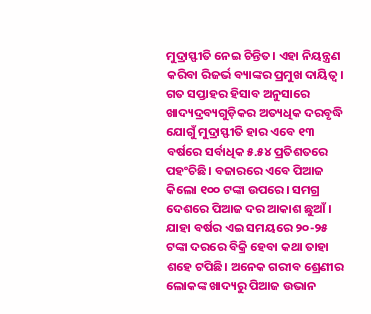ମୁଦ୍ରାସ୍ଫୀତି ନେଇ ଚିନ୍ତିତ। ଏହା ନିୟନ୍ତ୍ରଣ କରିବା ରିଜର୍ଭ ବ୍ୟାଙ୍କର ପ୍ରମୁଖ ଦାୟିତ୍ୱ। ଗତ ସପ୍ତାହର ହିସାବ ଅନୁସାରେ ଖାଦ୍ୟଦ୍ରବ୍ୟଗୁଡ଼ିକର ଅତ୍ୟଧିକ ଦରବୃଦ୍ଧି ଯୋଗୁଁ ମୁଦ୍ରାସ୍ଫୀତି ହାର ଏବେ ୧୩ ବର୍ଷରେ ସର୍ବାଧିକ ୫.୫୪ ପ୍ରତିଶତରେ ପହଂଚିଛି। ବଜାରରେ ଏବେ ପିଆଜ କିଲୋ ୧୦୦ ଟଙ୍କା ଉପରେ। ସମଗ୍ର ଦେଶରେ ପିଆଜ ଦର ଆକାଶ ଛୁଆଁ। ଯାହା ବର୍ଷର ଏଇ ସମୟରେ ୨୦-୨୫ ଟଙ୍କା ଦରରେ ବିକ୍ରି ହେବା କଥା ତାହା ଶହେ ଟପିଛି। ଅନେକ ଗରୀବ ଶ୍ରେଣୀର ଲୋକଙ୍କ ଖାଦ୍ୟରୁ ପିଆଜ ଉଭାନ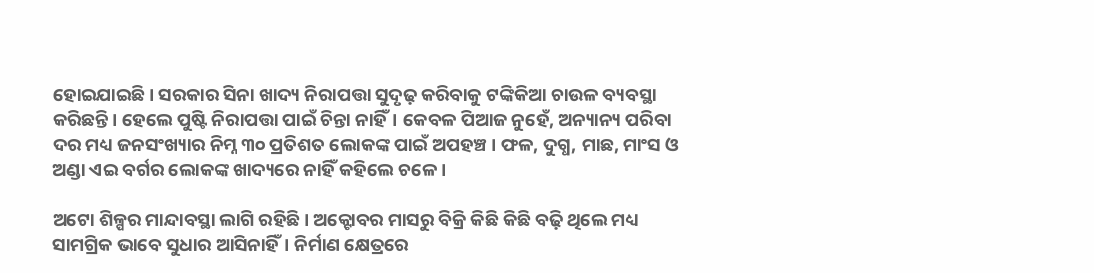ହୋଇଯାଇଛି। ସରକାର ସିନା ଖାଦ୍ୟ ନିରାପତ୍ତା ସୁଦୃଢ଼ କରିବାକୁ ଟଙ୍କିକିଆ ଚାଉଳ ବ୍ୟବସ୍ଥା କରିଛନ୍ତି। ହେଲେ ପୁଷ୍ଟି ନିରାପତ୍ତା ପାଇଁ ଚିନ୍ତା ନାହିଁ। କେବଳ ପିଆଜ ନୁହେଁ, ଅନ୍ୟାନ୍ୟ ପରିବା ଦର ମଧ୍ୟ ଜନସଂଖ୍ୟାର ନିମ୍ନ ୩୦ ପ୍ରତିଶତ ଲୋକଙ୍କ ପାଇଁ ଅପହଞ୍ଚ। ଫଳ, ଦୁଗ୍ଧ, ମାଛ, ମାଂସ ଓ ଅଣ୍ଡା ଏଇ ବର୍ଗର ଲୋକଙ୍କ ଖାଦ୍ୟରେ ନାହିଁ କହିଲେ ଚଳେ।

ଅଟୋ ଶିଳ୍ପର ମାନ୍ଦାବସ୍ଥା ଲାଗି ରହିଛି। ଅକ୍ଟୋବର ମାସରୁ ବିକ୍ରି କିଛି କିଛି ବଢ଼ି ଥିଲେ ମଧ୍ୟ ସାମଗ୍ରିକ ଭାବେ ସୁଧାର ଆସିନାହିଁ। ନିର୍ମାଣ କ୍ଷେତ୍ରରେ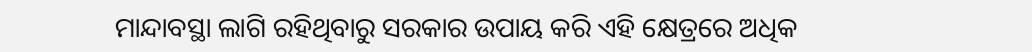ମାନ୍ଦାବସ୍ଥା ଲାଗି ରହିଥିବାରୁ ସରକାର ଉପାୟ କରି ଏହି କ୍ଷେତ୍ରରେ ଅଧିକ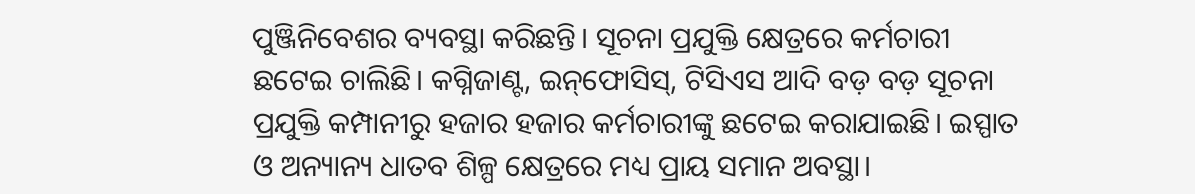ପୁଞ୍ଜିନିବେଶର ବ୍ୟବସ୍ଥା କରିଛନ୍ତି। ସୂଚନା ପ୍ରଯୁକ୍ତି କ୍ଷେତ୍ରରେ କର୍ମଚାରୀ ଛଟେଇ ଚାଲିଛି। କଗ୍ନିଜାଣ୍ଟ, ଇନ୍‌ଫୋସିସ୍‌, ଟିସିଏସ ଆଦି ବଡ଼ ବଡ଼ ସୂଚନା ପ୍ରଯୁକ୍ତି କମ୍ପାନୀରୁ ହଜାର ହଜାର କର୍ମଚାରୀଙ୍କୁ ଛଟେଇ କରାଯାଇଛି। ଇସ୍ପାତ ଓ ଅନ୍ୟାନ୍ୟ ଧାତବ ଶିଳ୍ପ କ୍ଷେତ୍ରରେ ମଧ୍ୟ ପ୍ରାୟ ସମାନ ଅବସ୍ଥା।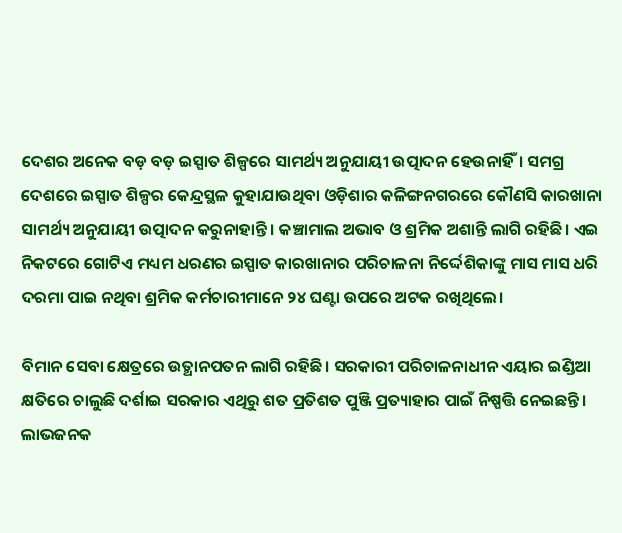ଦେଶର ଅନେକ ବଡ଼ ବଡ଼ ଇସ୍ପାତ ଶିଳ୍ପରେ ସାମର୍ଥ୍ୟ ଅନୁଯାୟୀ ଉତ୍ପାଦନ ହେଉନାହିଁ। ସମଗ୍ର ଦେଶରେ ଇସ୍ପାତ ଶିଳ୍ପର କେନ୍ଦ୍ରସ୍ଥଳ କୁହାଯାଉଥିବା ଓଡ଼ିଶାର କଳିଙ୍ଗନଗରରେ କୌଣସି କାରଖାନା ସାମର୍ଥ୍ୟ ଅନୁଯାୟୀ ଉତ୍ପାଦନ କରୁନାହାନ୍ତି। କଞ୍ଚାମାଲ ଅଭାବ ଓ ଶ୍ରମିକ ଅଶାନ୍ତି ଲାଗି ରହିଛି। ଏଇ ନିକଟରେ ଗୋଟିଏ ମଧ୍ୟମ ଧରଣର ଇସ୍ପାତ କାରଖାନାର ପରିଚାଳନା ନିର୍ଦ୍ଦେଶିକାଙ୍କୁ ମାସ ମାସ ଧରି ଦରମା ପାଇ ନଥିବା ଶ୍ରମିକ କର୍ମଚାରୀମାନେ ୨୪ ଘଣ୍ଟା ଉପରେ ଅଟକ ରଖିଥିଲେ।

ବିମାନ ସେବା କ୍ଷେତ୍ରରେ ଉତ୍ଥାନପତନ ଲାଗି ରହିଛି। ସରକାରୀ ପରିଚାଳନାଧୀନ ଏୟାର ଇଣ୍ଡିଆ କ୍ଷତିରେ ଚାଲୁଛି ଦର୍ଶାଇ ସରକାର ଏଥିରୁ ଶତ ପ୍ରତିଶତ ପୁଞ୍ଜି ପ୍ରତ୍ୟାହାର ପାଇଁ ନିଷ୍ପତ୍ତି ନେଇଛନ୍ତି। ଲାଭଜନକ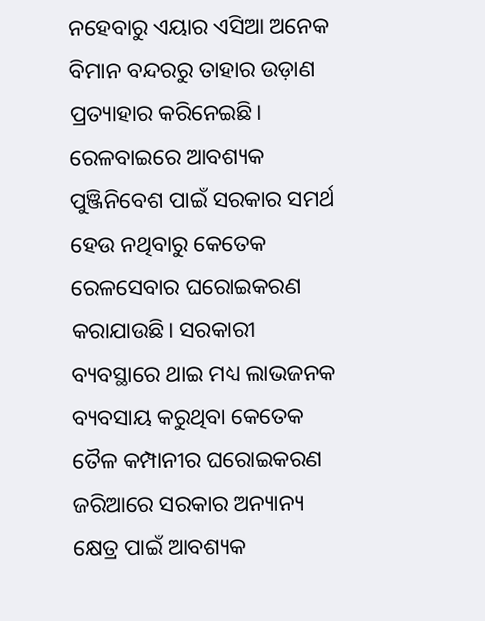ନହେବାରୁ ଏୟାର ଏସିଆ ଅନେକ ବିମାନ ବନ୍ଦରରୁ ତାହାର ଉଡ଼ାଣ ପ୍ରତ୍ୟାହାର କରିନେଇଛି। ରେଳବାଇରେ ଆବଶ୍ୟକ ପୁଞ୍ଜିନିବେଶ ପାଇଁ ସରକାର ସମର୍ଥ ହେଉ ନଥିବାରୁ କେତେକ ରେଳସେବାର ଘରୋଇକରଣ କରାଯାଉଛି। ସରକାରୀ ବ୍ୟବସ୍ଥାରେ ଥାଇ ମଧ୍ୟ ଲାଭଜନକ ବ୍ୟବସାୟ କରୁଥିବା କେତେକ ତୈଳ କମ୍ପାନୀର ଘରୋଇକରଣ ଜରିଆରେ ସରକାର ଅନ୍ୟାନ୍ୟ କ୍ଷେତ୍ର ପାଇଁ ଆବଶ୍ୟକ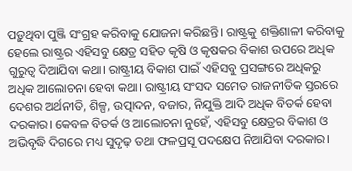ପଡ଼ୁଥିବା ପୁଞ୍ଜି ସଂଗ୍ରହ କରିବାକୁ ଯୋଜନା କରିଛନ୍ତି। ରାଷ୍ଟ୍ରକୁ ଶକ୍ତିଶାଳୀ କରିବାକୁ ହେଲେ ରାଷ୍ଟ୍ରର ଏହିସବୁ କ୍ଷେତ୍ର ସହିତ କୃଷି ଓ କୃଷକର ବିକାଶ ଉପରେ ଅଧିକ ଗୁରୁତ୍ୱ ଦିଆଯିବା କଥା। ରାଷ୍ଟ୍ରୀୟ ବିକାଶ ପାଇଁ ଏହିସବୁ ପ୍ରସଙ୍ଗରେ ଅଧିକରୁ ଅଧିକ ଆଲୋଚନା ହେବା କଥା। ରାଷ୍ଟ୍ରୀୟ ସଂସଦ ସମେତ ରାଜନୀତିକ ସ୍ତରରେ ଦେଶର ଅର୍ଥନୀତି, ଶିଳ୍ପ, ଉତ୍ପାଦନ, ବଜାର, ନିଯୁକ୍ତି ଆଦି ଅଧିକ ବିତର୍କ ହେବା ଦରକାର। କେବଳ ବିତର୍କ ଓ ଆଲୋଚନା ନୁହେଁ, ଏହିସବୁ କ୍ଷେତ୍ରର ବିକାଶ ଓ ଅଭିବୃଦ୍ଧି ଦିଗରେ ମଧ୍ୟ ସୁଦୃଢ଼ ତଥା ଫଳପ୍ରସୂ ପଦକ୍ଷେପ ନିଆଯିବା ଦରକାର।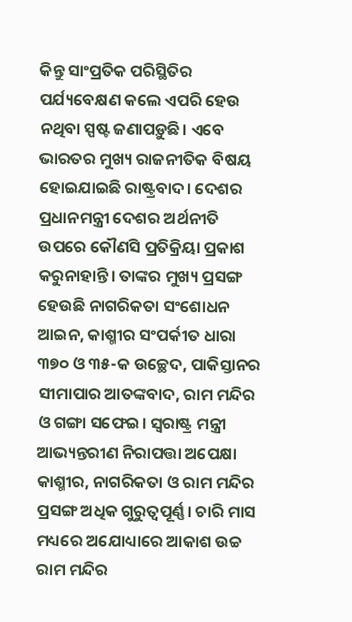କିନ୍ତୁ ସାଂପ୍ରତିକ ପରିସ୍ଥିତିର ପର୍ଯ୍ୟବେକ୍ଷଣ କଲେ ଏପରି ହେଉ ନଥିବା ସ୍ପଷ୍ଟ ଜଣାପଡ଼ୁଛି। ଏବେ ଭାରତର ମୁଖ୍ୟ ରାଜନୀତିକ ବିଷୟ ହୋଇଯାଇଛି ରାଷ୍ଟ୍ରବାଦ। ଦେଶର ପ୍ରଧାନମନ୍ତ୍ରୀ ଦେଶର ଅର୍ଥନୀତି ଉପରେ କୌଣସି ପ୍ରତିକ୍ରିୟା ପ୍ରକାଶ କରୁନାହାନ୍ତି। ତାଙ୍କର ମୁଖ୍ୟ ପ୍ରସଙ୍ଗ ହେଉଛି ନାଗରିକତା ସଂଶୋଧନ ଆଇନ, କାଶ୍ମୀର ସଂପର୍କୀତ ଧାରା ୩୭୦ ଓ ୩୫-କ ଉଚ୍ଛେଦ, ପାକିସ୍ତାନର ସୀମାପାର ଆତଙ୍କବାଦ, ରାମ ମନ୍ଦିର ଓ ଗଙ୍ଗା ସଫେଇ। ସ୍ୱରାଷ୍ଟ୍ର ମନ୍ତ୍ରୀ ଆଭ୍ୟନ୍ତରୀଣ ନିରାପତ୍ତା ଅପେକ୍ଷା କାଶ୍ମୀର, ନାଗରିକତା ଓ ରାମ ମନ୍ଦିର ପ୍ରସଙ୍ଗ ଅଧିକ ଗୁରୁତ୍ୱପୂର୍ଣ୍ଣ। ଚାରି ମାସ ମଧ୍ୟରେ ଅଯୋଧ୍ୟାରେ ଆକାଶ ଉଚ୍ଚ ରାମ ମନ୍ଦିର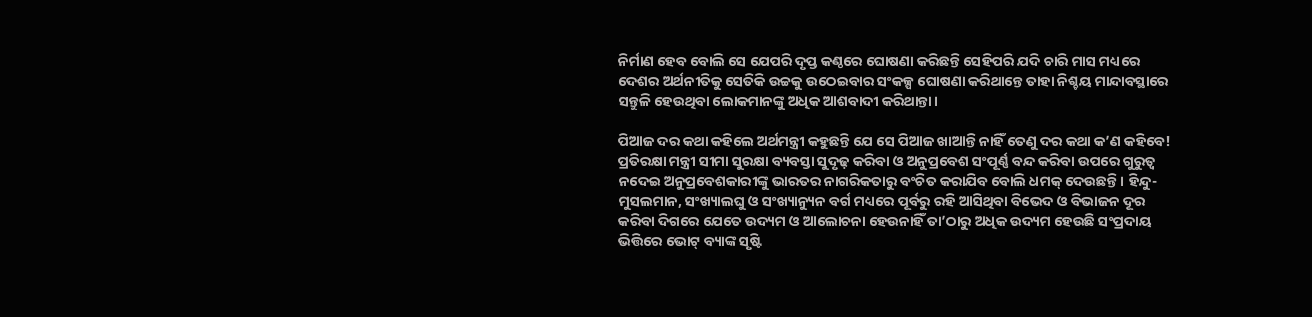ନିର୍ମାଣ ହେବ ବୋଲି ସେ ଯେପରି ଦୃପ୍ତ କଣ୍ଠରେ ଘୋଷଣା କରିଛନ୍ତି ସେହିପରି ଯଦି ଚାରି ମାସ ମଧ୍ୟରେ ଦେଶର ଅର୍ଥନୀତିକୁ ସେତିକି ଉଚ୍ଚକୁ ଉଠେଇବାର ସଂକଳ୍ପ ଘୋଷଣା କରିଥାନ୍ତେ ତାହା ନିଶ୍ଚୟ ମାନ୍ଦାବସ୍ଥାରେ ସନ୍ତୁଳି ହେଉଥିବା ଲୋକମାନଙ୍କୁ ଅଧିକ ଆଶବାଦୀ କରିଥାନ୍ତା।

ପିଆଜ ଦର କଥା କହିଲେ ଅର୍ଥମନ୍ତ୍ରୀ କହୁଛନ୍ତି ଯେ ସେ ପିଆଜ ଖାଆନ୍ତି ନାହିଁ ତେଣୁ ଦର କଥା କ’ଣ କହିବେ! ପ୍ରତିରକ୍ଷା ମନ୍ତ୍ରୀ ସୀମା ସୁରକ୍ଷା ବ୍ୟବସ୍ତା ସୁଦୃଢ଼ କରିବା ଓ ଅନୁପ୍ରବେଶ ସଂପୂର୍ଣ୍ଣ ବନ୍ଦ କରିବା ଉପରେ ଗୁରୁତ୍ୱ ନଦେଇ ଅନୁପ୍ରବେଶକାରୀଙ୍କୁ ଭାରତର ନାଗରିକତାରୁ ବଂଚିତ କରାଯିବ ବୋଲି ଧମକ୍‌ ଦେଉଛନ୍ତି। ହିନ୍ଦୁ-ମୁସଲମାନ, ସଂଖ୍ୟାଲଘୁ ଓ ସଂଖ୍ୟାନ୍ୟୁନ ବର୍ଗ ମଧ୍ୟରେ ପୂର୍ବରୁ ରହି ଆସିଥିବା ବିଭେଦ ଓ ବିଭାଜନ ଦୂର କରିବା ଦିଗରେ ଯେତେ ଉଦ୍ୟମ ଓ ଆଲୋଚନା ହେଉନାହିଁ ତା’ଠାରୁ ଅଧିକ ଉଦ୍ୟମ ହେଉଛି ସଂପ୍ରଦାୟ ଭିତ୍ତିରେ ଭୋଟ୍‌ ବ୍ୟାଙ୍କ ସୃଷ୍ଟି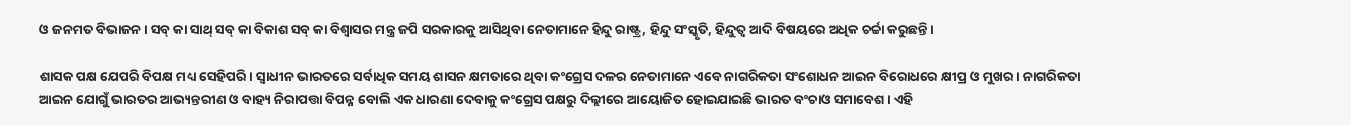ଓ ଜନମତ ବିଭାଜନ। ସବ୍‌ କା ସାଥ୍‌ ସବ୍‌ କା ବିକାଶ ସବ୍‌ କା ବିଶ୍ୱାସର ମନ୍ତ୍ର ଜପି ସରକାରକୁ ଆସିଥିବା ନେତାମାନେ ହିନ୍ଦୁ ରାଷ୍ଟ୍ର, ହିନ୍ଦୁ ସଂସ୍କୃତି, ହିନ୍ଦୁତ୍ୱ ଆଦି ବିଷୟରେ ଅଧିକ ଚର୍ଚ୍ଚା କରୁଛନ୍ତି।

ଶାସକ ପକ୍ଷ ଯେପରି ବିପକ୍ଷ ମଧ୍ୟ ସେହିପରି। ସ୍ୱାଧୀନ ଭାରତରେ ସର୍ବାଧିକ ସମୟ ଶାସନ କ୍ଷମତାରେ ଥିବା କଂଗ୍ରେସ ଦଳର ନେତାମାନେ ଏବେ ନାଗରିକତା ସଂଶୋଧନ ଆଇନ ବିରୋଧରେ କ୍ଷୀପ୍ର ଓ ମୁଖର। ନାଗରିକତା ଆଇନ ଯୋଗୁଁ ଭାରତର ଆଭ୍ୟନ୍ତରୀଣ ଓ ବାହ୍ୟ ନିରାପତ୍ତା ବିପନ୍ନ ବୋଲି ଏକ ଧାରଣା ଦେବାକୁ କଂଗ୍ରେସ ପକ୍ଷରୁ ଦିଲ୍ଲୀରେ ଆୟୋଜିତ ହୋଇଯାଇଛି ଭାରତ ବଂଚାଓ ସମାବେଶ। ଏହି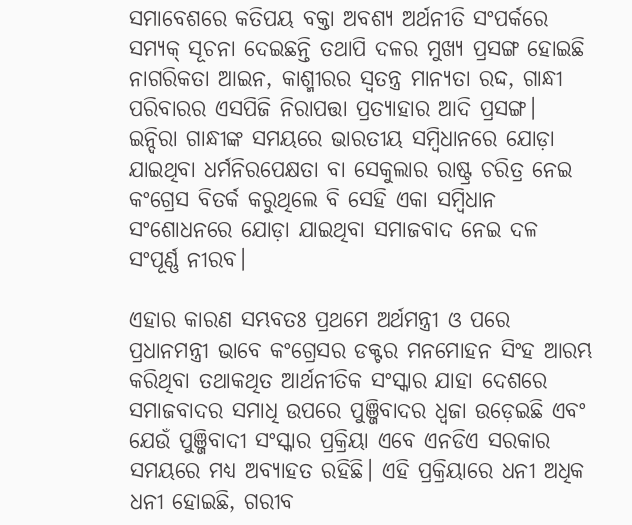ସମାବେଶରେ କତିପୟ ବକ୍ତା ଅବଶ୍ୟ ଅର୍ଥନୀତି ସଂପର୍କରେ ସମ୍ୟକ୍‌ ସୂଚନା ଦେଇଛନ୍ତି ତଥାପି ଦଳର ମୁଖ୍ୟ ପ୍ରସଙ୍ଗ ହୋଇଛି ନାଗରିକତା ଆଇନ, କାଶ୍ମୀରର ସ୍ୱତନ୍ତ୍ର ମାନ୍ୟତା ରଦ୍ଦ, ଗାନ୍ଧୀ ପରିବାରର ଏସପିଜି ନିରାପତ୍ତା ପ୍ରତ୍ୟାହାର ଆଦି ପ୍ରସଙ୍ଗ। ଇନ୍ଦିରା ଗାନ୍ଧୀଙ୍କ ସମୟରେ ଭାରତୀୟ ସମ୍ବିଧାନରେ ଯୋଡ଼ା ଯାଇଥିବା ଧର୍ମନିରପେକ୍ଷତା ବା ସେକୁଲାର ରାଷ୍ଟ୍ର ଚରିତ୍ର ନେଇ କଂଗ୍ରେସ ବିତର୍କ କରୁଥିଲେ ବି ସେହି ଏକା ସମ୍ବିଧାନ ସଂଶୋଧନରେ ଯୋଡ଼ା ଯାଇଥିବା ସମାଜବାଦ ନେଇ ଦଳ ସଂପୂର୍ଣ୍ଣ ନୀରବ।

ଏହାର କାରଣ ସମ୍ଭବତଃ ପ୍ରଥମେ ଅର୍ଥମନ୍ତ୍ରୀ ଓ ପରେ ପ୍ରଧାନମନ୍ତ୍ରୀ ଭାବେ କଂଗ୍ରେସର ଡକ୍ଟର ମନମୋହନ ସିଂହ ଆରମ୍ଭ କରିଥିବା ତଥାକଥିତ ଆର୍ଥନୀତିକ ସଂସ୍କାର ଯାହା ଦେଶରେ ସମାଜବାଦର ସମାଧି ଉପରେ ପୁଞ୍ଜିବାଦର ଧ୍ୱଜା ଉଡ଼େଇଛି ଏବଂ ଯେଉଁ ପୁଞ୍ଜିବାଦୀ ସଂସ୍କାର ପ୍ରକ୍ରିୟା ଏବେ ଏନଡିଏ ସରକାର ସମୟରେ ମଧ୍ୟ ଅବ୍ୟାହତ ରହିଛି। ଏହି ପ୍ରକ୍ରିୟାରେ ଧନୀ ଅଧିକ ଧନୀ ହୋଇଛି, ଗରୀବ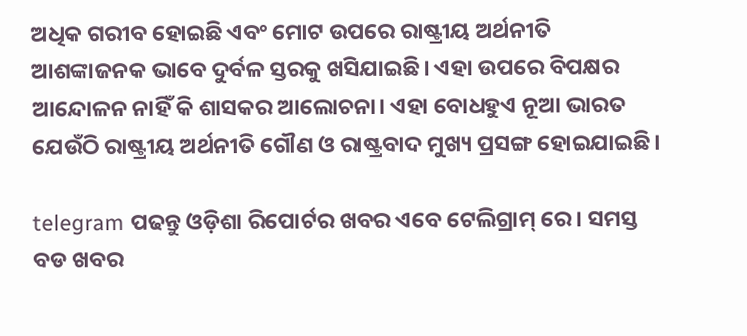ଅଧିକ ଗରୀବ ହୋଇଛି ଏବଂ ମୋଟ ଉପରେ ରାଷ୍ଟ୍ରୀୟ ଅର୍ଥନୀତି ଆଶଙ୍କାଜନକ ଭାବେ ଦୁର୍ବଳ ସ୍ତରକୁ ଖସିଯାଇଛି। ଏହା ଉପରେ ବିପକ୍ଷର ଆନ୍ଦୋଳନ ନାହିଁ କି ଶାସକର ଆଲୋଚନା। ଏହା ବୋଧହୁଏ ନୂଆ ଭାରତ ଯେଉଁଠି ରାଷ୍ଟ୍ରୀୟ ଅର୍ଥନୀତି ଗୌଣ ଓ ରାଷ୍ଟ୍ରବାଦ ମୁଖ୍ୟ ପ୍ରସଙ୍ଗ ହୋଇଯାଇଛି।

telegram ପଢନ୍ତୁ ଓଡ଼ିଶା ରିପୋର୍ଟର ଖବର ଏବେ ଟେଲିଗ୍ରାମ୍ ରେ। ସମସ୍ତ ବଡ ଖବର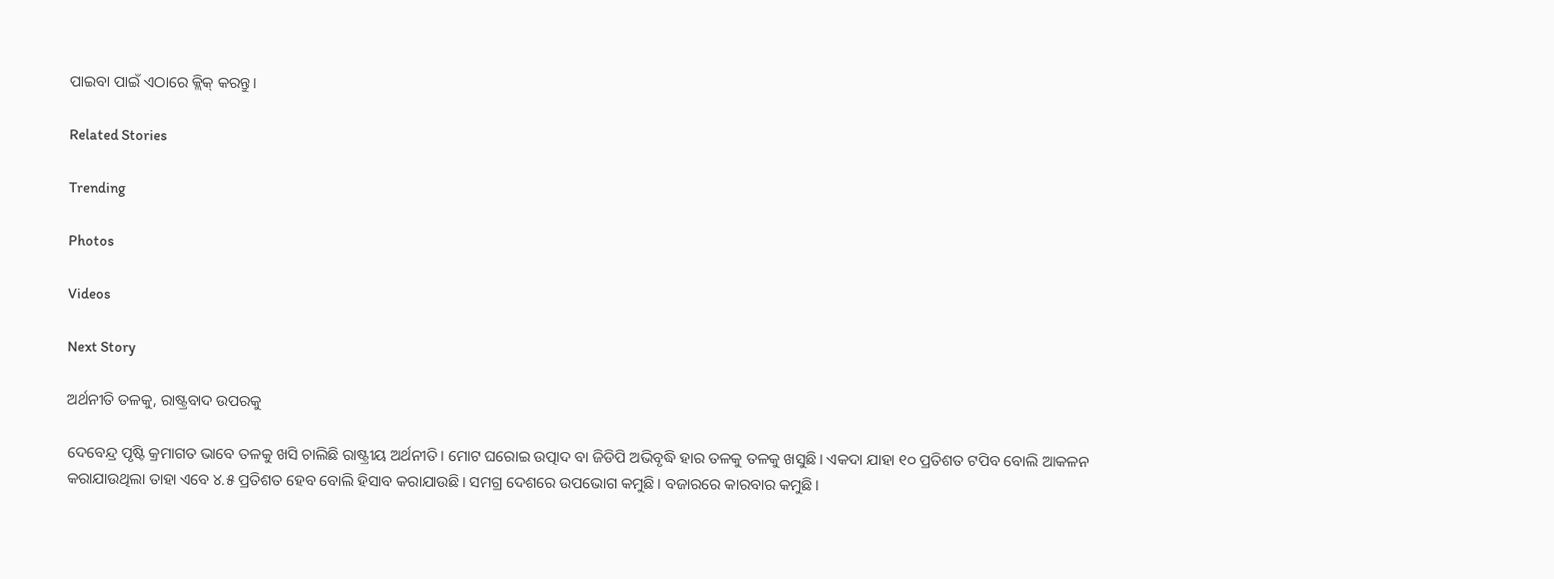ପାଇବା ପାଇଁ ଏଠାରେ କ୍ଲିକ୍ କରନ୍ତୁ।

Related Stories

Trending

Photos

Videos

Next Story

ଅର୍ଥନୀତି ତଳକୁ, ରାଷ୍ଟ୍ରବାଦ ଉପରକୁ

ଦେବେନ୍ଦ୍ର ପୃଷ୍ଟି କ୍ରମାଗତ ଭାବେ ତଳକୁ ଖସି ଚାଲିଛି ରାଷ୍ଟ୍ରୀୟ ଅର୍ଥନୀତି। ମୋଟ ଘରୋଇ ଉତ୍ପାଦ ବା ଜିଡିପି ଅଭିବୃଦ୍ଧି ହାର ତଳକୁ ତଳକୁ ଖସୁଛି। ଏକଦା ଯାହା ୧୦ ପ୍ରତିଶତ ଟପିବ ବୋଲି ଆକଳନ କରାଯାଉଥିଲା ତାହା ଏବେ ୪.୫ ପ୍ରତିଶତ ହେବ ବୋଲି ହିସାବ କରାଯାଉଛି। ସମଗ୍ର ଦେଶରେ ଉପଭୋଗ କମୁଛି। ବଜାରରେ କାରବାର କମୁଛି।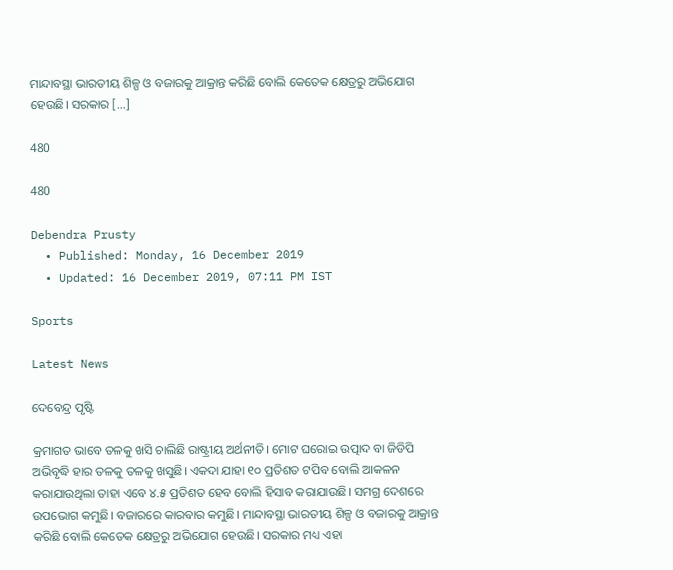ମାନ୍ଦାବସ୍ଥା ଭାରତୀୟ ଶିଳ୍ପ ଓ ବଜାରକୁ ଆକ୍ରାନ୍ତ କରିଛି ବୋଲି କେତେକ କ୍ଷେତ୍ରରୁ ଅଭିଯୋଗ ହେଉଛି। ସରକାର […]

480

480

Debendra Prusty
  • Published: Monday, 16 December 2019
  • Updated: 16 December 2019, 07:11 PM IST

Sports

Latest News

ଦେବେନ୍ଦ୍ର ପୃଷ୍ଟି

କ୍ରମାଗତ ଭାବେ ତଳକୁ ଖସି ଚାଲିଛି ରାଷ୍ଟ୍ରୀୟ ଅର୍ଥନୀତି। ମୋଟ ଘରୋଇ ଉତ୍ପାଦ ବା ଜିଡିପି ଅଭିବୃଦ୍ଧି ହାର ତଳକୁ ତଳକୁ ଖସୁଛି। ଏକଦା ଯାହା ୧୦ ପ୍ରତିଶତ ଟପିବ ବୋଲି ଆକଳନ କରାଯାଉଥିଲା ତାହା ଏବେ ୪.୫ ପ୍ରତିଶତ ହେବ ବୋଲି ହିସାବ କରାଯାଉଛି। ସମଗ୍ର ଦେଶରେ ଉପଭୋଗ କମୁଛି। ବଜାରରେ କାରବାର କମୁଛି। ମାନ୍ଦାବସ୍ଥା ଭାରତୀୟ ଶିଳ୍ପ ଓ ବଜାରକୁ ଆକ୍ରାନ୍ତ କରିଛି ବୋଲି କେତେକ କ୍ଷେତ୍ରରୁ ଅଭିଯୋଗ ହେଉଛି। ସରକାର ମଧ୍ୟ ଏହା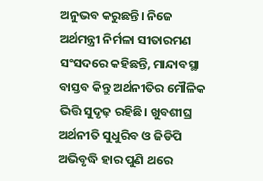ଅନୁଭବ କରୁଛନ୍ତି। ନିଜେ ଅର୍ଥମନ୍ତ୍ରୀ ନିର୍ମଳା ସୀତାରମଣ ସଂସଦରେ କହିଛନ୍ତି, ମାନ୍ଦାବସ୍ଥା ବାସ୍ତବ କିନ୍ତୁ ଅର୍ଥନୀତିର ମୌଳିକ ଭିତ୍ତି ସୁଦୃଢ଼ ରହିଛି। ଖୁବଶୀଘ୍ର ଅର୍ଥନୀତି ସୁଧୁରିବ ଓ ଜିଡିପି ଅଭିବୃଦ୍ଧି ହାର ପୁଣି ଥରେ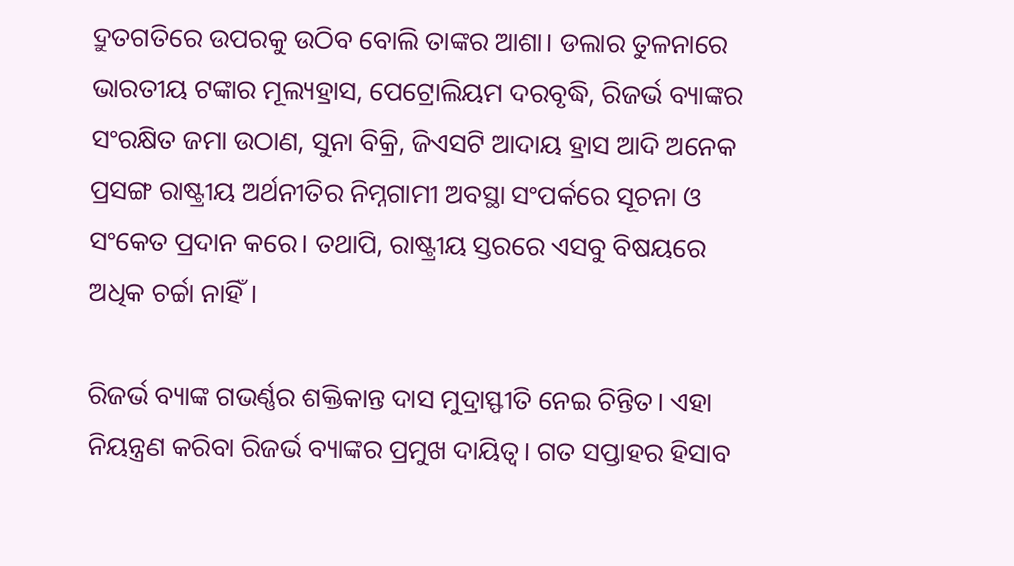ଦ୍ରୁତଗତିରେ ଉପରକୁ ଉଠିବ ବୋଲି ତାଙ୍କର ଆଶା। ଡଲାର ତୁଳନାରେ ଭାରତୀୟ ଟଙ୍କାର ମୂଲ୍ୟହ୍ରାସ, ପେଟ୍ରୋଲିୟମ ଦରବୃଦ୍ଧି, ରିଜର୍ଭ ବ୍ୟାଙ୍କର ସଂରକ୍ଷିତ ଜମା ଉଠାଣ, ସୁନା ବିକ୍ରି, ଜିଏସଟି ଆଦାୟ ହ୍ରାସ ଆଦି ଅନେକ ପ୍ରସଙ୍ଗ ରାଷ୍ଟ୍ରୀୟ ଅର୍ଥନୀତିର ନିମ୍ନଗାମୀ ଅବସ୍ଥା ସଂପର୍କରେ ସୂଚନା ଓ ସଂକେତ ପ୍ରଦାନ କରେ। ତଥାପି, ରାଷ୍ଟ୍ରୀୟ ସ୍ତରରେ ଏସବୁ ବିଷୟରେ ଅଧିକ ଚର୍ଚ୍ଚା ନାହିଁ।

ରିଜର୍ଭ ବ୍ୟାଙ୍କ ଗଭର୍ଣ୍ଣର ଶକ୍ତିକାନ୍ତ ଦାସ ମୁଦ୍ରାସ୍ଫୀତି ନେଇ ଚିନ୍ତିତ। ଏହା ନିୟନ୍ତ୍ରଣ କରିବା ରିଜର୍ଭ ବ୍ୟାଙ୍କର ପ୍ରମୁଖ ଦାୟିତ୍ୱ। ଗତ ସପ୍ତାହର ହିସାବ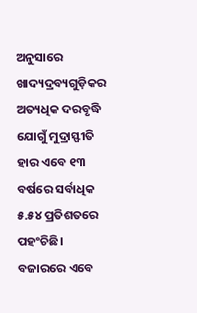ଅନୁସାରେ ଖାଦ୍ୟଦ୍ରବ୍ୟଗୁଡ଼ିକର ଅତ୍ୟଧିକ ଦରବୃଦ୍ଧି ଯୋଗୁଁ ମୁଦ୍ରାସ୍ଫୀତି ହାର ଏବେ ୧୩ ବର୍ଷରେ ସର୍ବାଧିକ ୫.୫୪ ପ୍ରତିଶତରେ ପହଂଚିଛି। ବଜାରରେ ଏବେ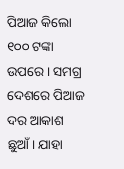ପିଆଜ କିଲୋ ୧୦୦ ଟଙ୍କା ଉପରେ। ସମଗ୍ର ଦେଶରେ ପିଆଜ ଦର ଆକାଶ ଛୁଆଁ। ଯାହା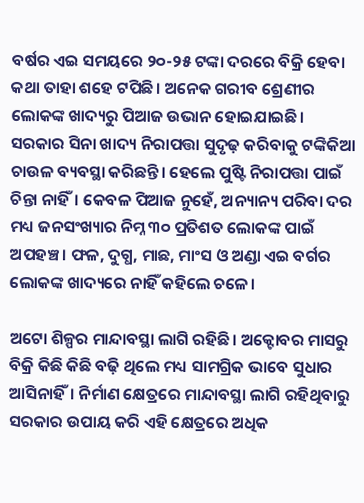ବର୍ଷର ଏଇ ସମୟରେ ୨୦-୨୫ ଟଙ୍କା ଦରରେ ବିକ୍ରି ହେବା କଥା ତାହା ଶହେ ଟପିଛି। ଅନେକ ଗରୀବ ଶ୍ରେଣୀର ଲୋକଙ୍କ ଖାଦ୍ୟରୁ ପିଆଜ ଉଭାନ ହୋଇଯାଇଛି। ସରକାର ସିନା ଖାଦ୍ୟ ନିରାପତ୍ତା ସୁଦୃଢ଼ କରିବାକୁ ଟଙ୍କିକିଆ ଚାଉଳ ବ୍ୟବସ୍ଥା କରିଛନ୍ତି। ହେଲେ ପୁଷ୍ଟି ନିରାପତ୍ତା ପାଇଁ ଚିନ୍ତା ନାହିଁ। କେବଳ ପିଆଜ ନୁହେଁ, ଅନ୍ୟାନ୍ୟ ପରିବା ଦର ମଧ୍ୟ ଜନସଂଖ୍ୟାର ନିମ୍ନ ୩୦ ପ୍ରତିଶତ ଲୋକଙ୍କ ପାଇଁ ଅପହଞ୍ଚ। ଫଳ, ଦୁଗ୍ଧ, ମାଛ, ମାଂସ ଓ ଅଣ୍ଡା ଏଇ ବର୍ଗର ଲୋକଙ୍କ ଖାଦ୍ୟରେ ନାହିଁ କହିଲେ ଚଳେ।

ଅଟୋ ଶିଳ୍ପର ମାନ୍ଦାବସ୍ଥା ଲାଗି ରହିଛି। ଅକ୍ଟୋବର ମାସରୁ ବିକ୍ରି କିଛି କିଛି ବଢ଼ି ଥିଲେ ମଧ୍ୟ ସାମଗ୍ରିକ ଭାବେ ସୁଧାର ଆସିନାହିଁ। ନିର୍ମାଣ କ୍ଷେତ୍ରରେ ମାନ୍ଦାବସ୍ଥା ଲାଗି ରହିଥିବାରୁ ସରକାର ଉପାୟ କରି ଏହି କ୍ଷେତ୍ରରେ ଅଧିକ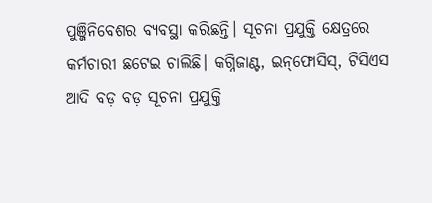ପୁଞ୍ଜିନିବେଶର ବ୍ୟବସ୍ଥା କରିଛନ୍ତି। ସୂଚନା ପ୍ରଯୁକ୍ତି କ୍ଷେତ୍ରରେ କର୍ମଚାରୀ ଛଟେଇ ଚାଲିଛି। କଗ୍ନିଜାଣ୍ଟ, ଇନ୍‌ଫୋସିସ୍‌, ଟିସିଏସ ଆଦି ବଡ଼ ବଡ଼ ସୂଚନା ପ୍ରଯୁକ୍ତି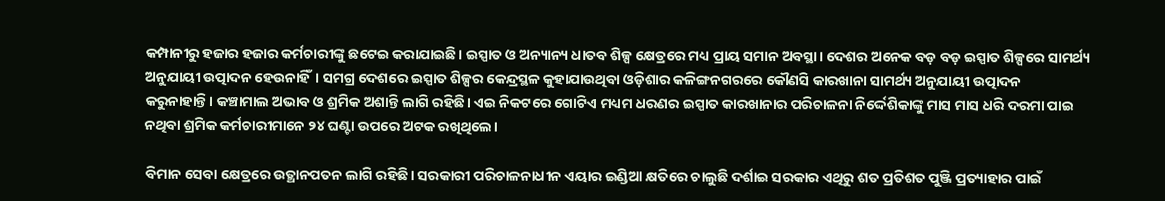କମ୍ପାନୀରୁ ହଜାର ହଜାର କର୍ମଚାରୀଙ୍କୁ ଛଟେଇ କରାଯାଇଛି। ଇସ୍ପାତ ଓ ଅନ୍ୟାନ୍ୟ ଧାତବ ଶିଳ୍ପ କ୍ଷେତ୍ରରେ ମଧ୍ୟ ପ୍ରାୟ ସମାନ ଅବସ୍ଥା। ଦେଶର ଅନେକ ବଡ଼ ବଡ଼ ଇସ୍ପାତ ଶିଳ୍ପରେ ସାମର୍ଥ୍ୟ ଅନୁଯାୟୀ ଉତ୍ପାଦନ ହେଉନାହିଁ। ସମଗ୍ର ଦେଶରେ ଇସ୍ପାତ ଶିଳ୍ପର କେନ୍ଦ୍ରସ୍ଥଳ କୁହାଯାଉଥିବା ଓଡ଼ିଶାର କଳିଙ୍ଗନଗରରେ କୌଣସି କାରଖାନା ସାମର୍ଥ୍ୟ ଅନୁଯାୟୀ ଉତ୍ପାଦନ କରୁନାହାନ୍ତି। କଞ୍ଚାମାଲ ଅଭାବ ଓ ଶ୍ରମିକ ଅଶାନ୍ତି ଲାଗି ରହିଛି। ଏଇ ନିକଟରେ ଗୋଟିଏ ମଧ୍ୟମ ଧରଣର ଇସ୍ପାତ କାରଖାନାର ପରିଚାଳନା ନିର୍ଦ୍ଦେଶିକାଙ୍କୁ ମାସ ମାସ ଧରି ଦରମା ପାଇ ନଥିବା ଶ୍ରମିକ କର୍ମଚାରୀମାନେ ୨୪ ଘଣ୍ଟା ଉପରେ ଅଟକ ରଖିଥିଲେ।

ବିମାନ ସେବା କ୍ଷେତ୍ରରେ ଉତ୍ଥାନପତନ ଲାଗି ରହିଛି। ସରକାରୀ ପରିଚାଳନାଧୀନ ଏୟାର ଇଣ୍ଡିଆ କ୍ଷତିରେ ଚାଲୁଛି ଦର୍ଶାଇ ସରକାର ଏଥିରୁ ଶତ ପ୍ରତିଶତ ପୁଞ୍ଜି ପ୍ରତ୍ୟାହାର ପାଇଁ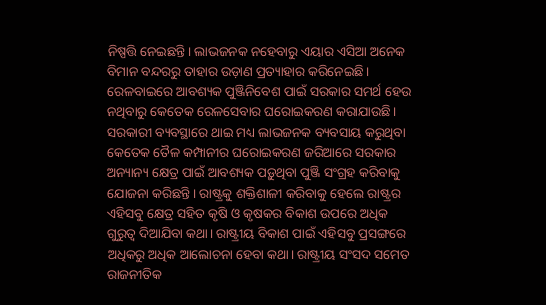ନିଷ୍ପତ୍ତି ନେଇଛନ୍ତି। ଲାଭଜନକ ନହେବାରୁ ଏୟାର ଏସିଆ ଅନେକ ବିମାନ ବନ୍ଦରରୁ ତାହାର ଉଡ଼ାଣ ପ୍ରତ୍ୟାହାର କରିନେଇଛି। ରେଳବାଇରେ ଆବଶ୍ୟକ ପୁଞ୍ଜିନିବେଶ ପାଇଁ ସରକାର ସମର୍ଥ ହେଉ ନଥିବାରୁ କେତେକ ରେଳସେବାର ଘରୋଇକରଣ କରାଯାଉଛି। ସରକାରୀ ବ୍ୟବସ୍ଥାରେ ଥାଇ ମଧ୍ୟ ଲାଭଜନକ ବ୍ୟବସାୟ କରୁଥିବା କେତେକ ତୈଳ କମ୍ପାନୀର ଘରୋଇକରଣ ଜରିଆରେ ସରକାର ଅନ୍ୟାନ୍ୟ କ୍ଷେତ୍ର ପାଇଁ ଆବଶ୍ୟକ ପଡ଼ୁଥିବା ପୁଞ୍ଜି ସଂଗ୍ରହ କରିବାକୁ ଯୋଜନା କରିଛନ୍ତି। ରାଷ୍ଟ୍ରକୁ ଶକ୍ତିଶାଳୀ କରିବାକୁ ହେଲେ ରାଷ୍ଟ୍ରର ଏହିସବୁ କ୍ଷେତ୍ର ସହିତ କୃଷି ଓ କୃଷକର ବିକାଶ ଉପରେ ଅଧିକ ଗୁରୁତ୍ୱ ଦିଆଯିବା କଥା। ରାଷ୍ଟ୍ରୀୟ ବିକାଶ ପାଇଁ ଏହିସବୁ ପ୍ରସଙ୍ଗରେ ଅଧିକରୁ ଅଧିକ ଆଲୋଚନା ହେବା କଥା। ରାଷ୍ଟ୍ରୀୟ ସଂସଦ ସମେତ ରାଜନୀତିକ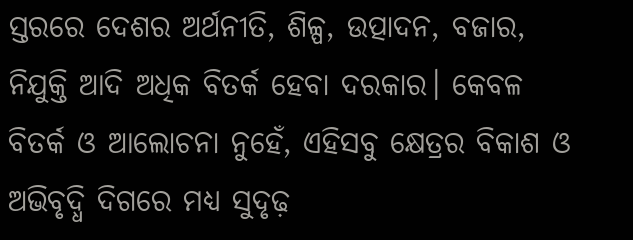ସ୍ତରରେ ଦେଶର ଅର୍ଥନୀତି, ଶିଳ୍ପ, ଉତ୍ପାଦନ, ବଜାର, ନିଯୁକ୍ତି ଆଦି ଅଧିକ ବିତର୍କ ହେବା ଦରକାର। କେବଳ ବିତର୍କ ଓ ଆଲୋଚନା ନୁହେଁ, ଏହିସବୁ କ୍ଷେତ୍ରର ବିକାଶ ଓ ଅଭିବୃଦ୍ଧି ଦିଗରେ ମଧ୍ୟ ସୁଦୃଢ଼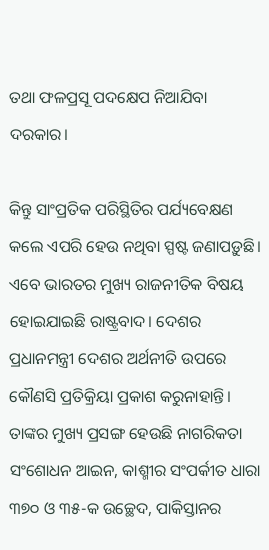ତଥା ଫଳପ୍ରସୂ ପଦକ୍ଷେପ ନିଆଯିବା ଦରକାର।

କିନ୍ତୁ ସାଂପ୍ରତିକ ପରିସ୍ଥିତିର ପର୍ଯ୍ୟବେକ୍ଷଣ କଲେ ଏପରି ହେଉ ନଥିବା ସ୍ପଷ୍ଟ ଜଣାପଡ଼ୁଛି। ଏବେ ଭାରତର ମୁଖ୍ୟ ରାଜନୀତିକ ବିଷୟ ହୋଇଯାଇଛି ରାଷ୍ଟ୍ରବାଦ। ଦେଶର ପ୍ରଧାନମନ୍ତ୍ରୀ ଦେଶର ଅର୍ଥନୀତି ଉପରେ କୌଣସି ପ୍ରତିକ୍ରିୟା ପ୍ରକାଶ କରୁନାହାନ୍ତି। ତାଙ୍କର ମୁଖ୍ୟ ପ୍ରସଙ୍ଗ ହେଉଛି ନାଗରିକତା ସଂଶୋଧନ ଆଇନ, କାଶ୍ମୀର ସଂପର୍କୀତ ଧାରା ୩୭୦ ଓ ୩୫-କ ଉଚ୍ଛେଦ, ପାକିସ୍ତାନର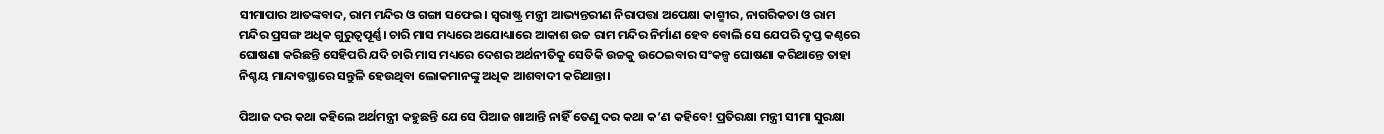ସୀମାପାର ଆତଙ୍କବାଦ, ରାମ ମନ୍ଦିର ଓ ଗଙ୍ଗା ସଫେଇ। ସ୍ୱରାଷ୍ଟ୍ର ମନ୍ତ୍ରୀ ଆଭ୍ୟନ୍ତରୀଣ ନିରାପତ୍ତା ଅପେକ୍ଷା କାଶ୍ମୀର, ନାଗରିକତା ଓ ରାମ ମନ୍ଦିର ପ୍ରସଙ୍ଗ ଅଧିକ ଗୁରୁତ୍ୱପୂର୍ଣ୍ଣ। ଚାରି ମାସ ମଧ୍ୟରେ ଅଯୋଧ୍ୟାରେ ଆକାଶ ଉଚ୍ଚ ରାମ ମନ୍ଦିର ନିର୍ମାଣ ହେବ ବୋଲି ସେ ଯେପରି ଦୃପ୍ତ କଣ୍ଠରେ ଘୋଷଣା କରିଛନ୍ତି ସେହିପରି ଯଦି ଚାରି ମାସ ମଧ୍ୟରେ ଦେଶର ଅର୍ଥନୀତିକୁ ସେତିକି ଉଚ୍ଚକୁ ଉଠେଇବାର ସଂକଳ୍ପ ଘୋଷଣା କରିଥାନ୍ତେ ତାହା ନିଶ୍ଚୟ ମାନ୍ଦାବସ୍ଥାରେ ସନ୍ତୁଳି ହେଉଥିବା ଲୋକମାନଙ୍କୁ ଅଧିକ ଆଶବାଦୀ କରିଥାନ୍ତା।

ପିଆଜ ଦର କଥା କହିଲେ ଅର୍ଥମନ୍ତ୍ରୀ କହୁଛନ୍ତି ଯେ ସେ ପିଆଜ ଖାଆନ୍ତି ନାହିଁ ତେଣୁ ଦର କଥା କ’ଣ କହିବେ! ପ୍ରତିରକ୍ଷା ମନ୍ତ୍ରୀ ସୀମା ସୁରକ୍ଷା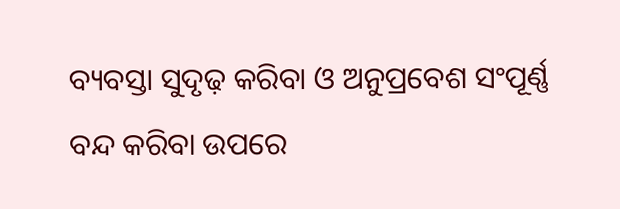ବ୍ୟବସ୍ତା ସୁଦୃଢ଼ କରିବା ଓ ଅନୁପ୍ରବେଶ ସଂପୂର୍ଣ୍ଣ ବନ୍ଦ କରିବା ଉପରେ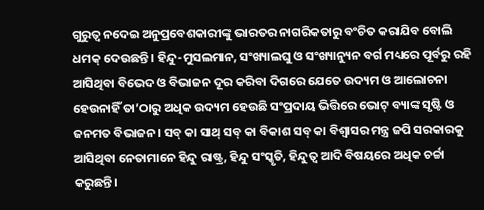ଗୁରୁତ୍ୱ ନଦେଇ ଅନୁପ୍ରବେଶକାରୀଙ୍କୁ ଭାରତର ନାଗରିକତାରୁ ବଂଚିତ କରାଯିବ ବୋଲି ଧମକ୍‌ ଦେଉଛନ୍ତି। ହିନ୍ଦୁ-ମୁସଲମାନ, ସଂଖ୍ୟାଲଘୁ ଓ ସଂଖ୍ୟାନ୍ୟୁନ ବର୍ଗ ମଧ୍ୟରେ ପୂର୍ବରୁ ରହି ଆସିଥିବା ବିଭେଦ ଓ ବିଭାଜନ ଦୂର କରିବା ଦିଗରେ ଯେତେ ଉଦ୍ୟମ ଓ ଆଲୋଚନା ହେଉନାହିଁ ତା’ଠାରୁ ଅଧିକ ଉଦ୍ୟମ ହେଉଛି ସଂପ୍ରଦାୟ ଭିତ୍ତିରେ ଭୋଟ୍‌ ବ୍ୟାଙ୍କ ସୃଷ୍ଟି ଓ ଜନମତ ବିଭାଜନ। ସବ୍‌ କା ସାଥ୍‌ ସବ୍‌ କା ବିକାଶ ସବ୍‌ କା ବିଶ୍ୱାସର ମନ୍ତ୍ର ଜପି ସରକାରକୁ ଆସିଥିବା ନେତାମାନେ ହିନ୍ଦୁ ରାଷ୍ଟ୍ର, ହିନ୍ଦୁ ସଂସ୍କୃତି, ହିନ୍ଦୁତ୍ୱ ଆଦି ବିଷୟରେ ଅଧିକ ଚର୍ଚ୍ଚା କରୁଛନ୍ତି।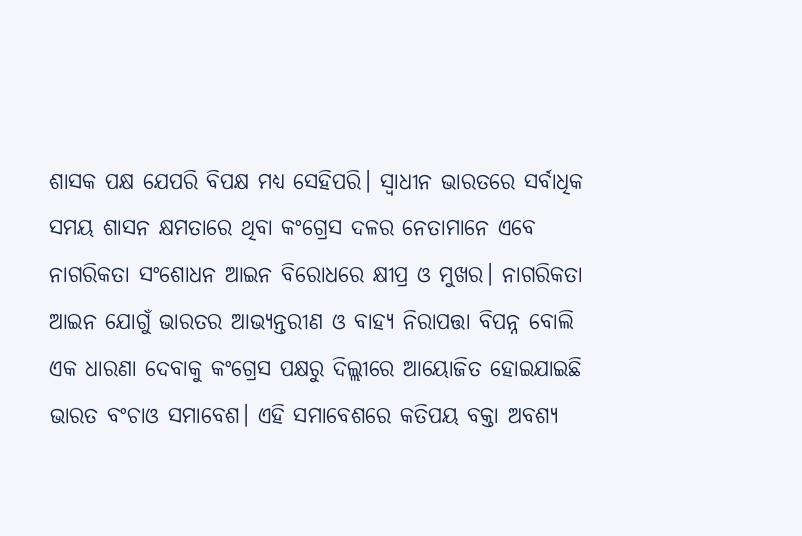ଶାସକ ପକ୍ଷ ଯେପରି ବିପକ୍ଷ ମଧ୍ୟ ସେହିପରି। ସ୍ୱାଧୀନ ଭାରତରେ ସର୍ବାଧିକ ସମୟ ଶାସନ କ୍ଷମତାରେ ଥିବା କଂଗ୍ରେସ ଦଳର ନେତାମାନେ ଏବେ ନାଗରିକତା ସଂଶୋଧନ ଆଇନ ବିରୋଧରେ କ୍ଷୀପ୍ର ଓ ମୁଖର। ନାଗରିକତା ଆଇନ ଯୋଗୁଁ ଭାରତର ଆଭ୍ୟନ୍ତରୀଣ ଓ ବାହ୍ୟ ନିରାପତ୍ତା ବିପନ୍ନ ବୋଲି ଏକ ଧାରଣା ଦେବାକୁ କଂଗ୍ରେସ ପକ୍ଷରୁ ଦିଲ୍ଲୀରେ ଆୟୋଜିତ ହୋଇଯାଇଛି ଭାରତ ବଂଚାଓ ସମାବେଶ। ଏହି ସମାବେଶରେ କତିପୟ ବକ୍ତା ଅବଶ୍ୟ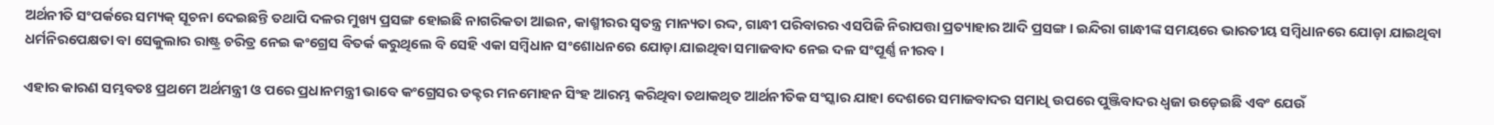ଅର୍ଥନୀତି ସଂପର୍କରେ ସମ୍ୟକ୍‌ ସୂଚନା ଦେଇଛନ୍ତି ତଥାପି ଦଳର ମୁଖ୍ୟ ପ୍ରସଙ୍ଗ ହୋଇଛି ନାଗରିକତା ଆଇନ, କାଶ୍ମୀରର ସ୍ୱତନ୍ତ୍ର ମାନ୍ୟତା ରଦ୍ଦ, ଗାନ୍ଧୀ ପରିବାରର ଏସପିଜି ନିରାପତ୍ତା ପ୍ରତ୍ୟାହାର ଆଦି ପ୍ରସଙ୍ଗ। ଇନ୍ଦିରା ଗାନ୍ଧୀଙ୍କ ସମୟରେ ଭାରତୀୟ ସମ୍ବିଧାନରେ ଯୋଡ଼ା ଯାଇଥିବା ଧର୍ମନିରପେକ୍ଷତା ବା ସେକୁଲାର ରାଷ୍ଟ୍ର ଚରିତ୍ର ନେଇ କଂଗ୍ରେସ ବିତର୍କ କରୁଥିଲେ ବି ସେହି ଏକା ସମ୍ବିଧାନ ସଂଶୋଧନରେ ଯୋଡ଼ା ଯାଇଥିବା ସମାଜବାଦ ନେଇ ଦଳ ସଂପୂର୍ଣ୍ଣ ନୀରବ।

ଏହାର କାରଣ ସମ୍ଭବତଃ ପ୍ରଥମେ ଅର୍ଥମନ୍ତ୍ରୀ ଓ ପରେ ପ୍ରଧାନମନ୍ତ୍ରୀ ଭାବେ କଂଗ୍ରେସର ଡକ୍ଟର ମନମୋହନ ସିଂହ ଆରମ୍ଭ କରିଥିବା ତଥାକଥିତ ଆର୍ଥନୀତିକ ସଂସ୍କାର ଯାହା ଦେଶରେ ସମାଜବାଦର ସମାଧି ଉପରେ ପୁଞ୍ଜିବାଦର ଧ୍ୱଜା ଉଡ଼େଇଛି ଏବଂ ଯେଉଁ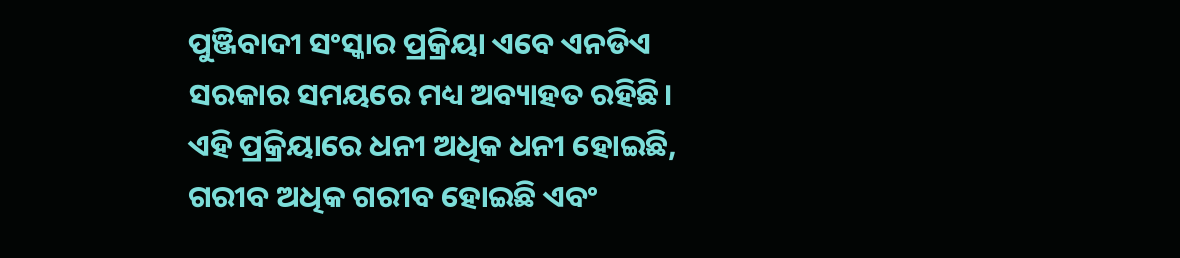ପୁଞ୍ଜିବାଦୀ ସଂସ୍କାର ପ୍ରକ୍ରିୟା ଏବେ ଏନଡିଏ ସରକାର ସମୟରେ ମଧ୍ୟ ଅବ୍ୟାହତ ରହିଛି। ଏହି ପ୍ରକ୍ରିୟାରେ ଧନୀ ଅଧିକ ଧନୀ ହୋଇଛି, ଗରୀବ ଅଧିକ ଗରୀବ ହୋଇଛି ଏବଂ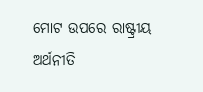ମୋଟ ଉପରେ ରାଷ୍ଟ୍ରୀୟ ଅର୍ଥନୀତି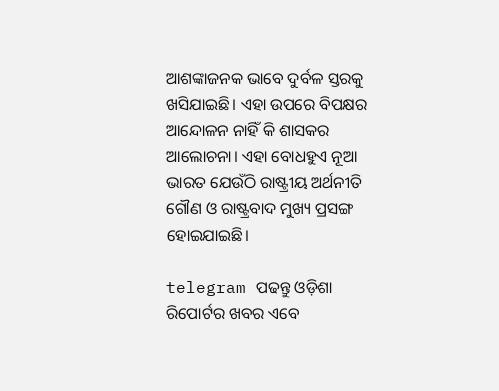ଆଶଙ୍କାଜନକ ଭାବେ ଦୁର୍ବଳ ସ୍ତରକୁ ଖସିଯାଇଛି। ଏହା ଉପରେ ବିପକ୍ଷର ଆନ୍ଦୋଳନ ନାହିଁ କି ଶାସକର ଆଲୋଚନା। ଏହା ବୋଧହୁଏ ନୂଆ ଭାରତ ଯେଉଁଠି ରାଷ୍ଟ୍ରୀୟ ଅର୍ଥନୀତି ଗୌଣ ଓ ରାଷ୍ଟ୍ରବାଦ ମୁଖ୍ୟ ପ୍ରସଙ୍ଗ ହୋଇଯାଇଛି।

telegram ପଢନ୍ତୁ ଓଡ଼ିଶା ରିପୋର୍ଟର ଖବର ଏବେ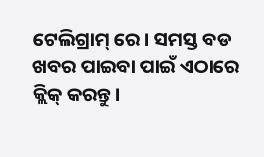ଟେଲିଗ୍ରାମ୍ ରେ। ସମସ୍ତ ବଡ ଖବର ପାଇବା ପାଇଁ ଏଠାରେ କ୍ଲିକ୍ କରନ୍ତୁ।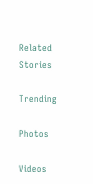Related Stories

Trending

Photos

Videos